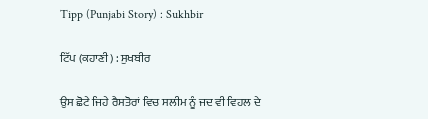Tipp (Punjabi Story) : Sukhbir

ਟਿੱਪ (ਕਹਾਣੀ) : ਸੁਖਬੀਰ

ਉਸ ਛੋਟੇ ਜਿਹੇ ਰੈਸਤੋਰਾਂ ਵਿਚ ਸਲੀਮ ਨੂੰ ਜਦ ਵੀ ਵਿਹਲ ਦੇ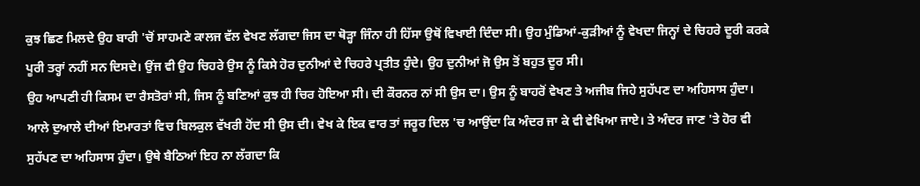ਕੁਝ ਛਿਣ ਮਿਲਦੇ ਉਹ ਬਾਰੀ 'ਚੋਂ ਸਾਹਮਣੇ ਕਾਲਜ ਵੱਲ ਵੇਖਣ ਲੱਗਦਾ ਜਿਸ ਦਾ ਥੋੜ੍ਹਾ ਜਿੰਨਾ ਹੀ ਹਿੱਸਾ ਉਥੋਂ ਵਿਖਾਈ ਦਿੰਦਾ ਸੀ। ਉਹ ਮੁੰਡਿਆਂ-ਕੁੜੀਆਂ ਨੂੰ ਵੇਖਦਾ ਜਿਨ੍ਹਾਂ ਦੇ ਚਿਹਰੇ ਦੂਰੀ ਕਰਕੇ ਪੂਰੀ ਤਰ੍ਹਾਂ ਨਹੀਂ ਸਨ ਦਿਸਦੇ। ਉਂਜ ਵੀ ਉਹ ਚਿਹਰੇ ਉਸ ਨੂੰ ਕਿਸੇ ਹੋਰ ਦੁਨੀਆਂ ਦੇ ਚਿਹਰੇ ਪ੍ਰਤੀਤ ਹੁੰਦੇ। ਉਹ ਦੁਨੀਆਂ ਜੋ ਉਸ ਤੋਂ ਬਹੁਤ ਦੂਰ ਸੀ।
ਉਹ ਆਪਣੀ ਹੀ ਕਿਸਮ ਦਾ ਰੈਸਤੋਰਾਂ ਸੀ, ਜਿਸ ਨੂੰ ਬਣਿਆਂ ਕੁਝ ਹੀ ਚਿਰ ਹੋਇਆ ਸੀ। ਦੀ ਕੌਰਨਰ ਨਾਂ ਸੀ ਉਸ ਦਾ। ਉਸ ਨੂੰ ਬਾਹਰੋਂ ਵੇਖਣ ਤੇ ਅਜੀਬ ਜਿਹੇ ਸੁਹੱਪਣ ਦਾ ਅਹਿਸਾਸ ਹੁੰਦਾ। ਆਲੇ ਦੁਆਲੇ ਦੀਆਂ ਇਮਾਰਤਾਂ ਵਿਚ ਬਿਲਕੁਲ ਵੱਖਰੀ ਹੋਂਦ ਸੀ ਉਸ ਦੀ। ਵੇਖ ਕੇ ਇਕ ਵਾਰ ਤਾਂ ਜਰੂਰ ਦਿਲ 'ਚ ਆਉਂਦਾ ਕਿ ਅੰਦਰ ਜਾ ਕੇ ਵੀ ਵੇਖਿਆ ਜਾਏ। ਤੇ ਅੰਦਰ ਜਾਣ 'ਤੇ ਹੋਰ ਵੀ ਸੁਹੱਪਣ ਦਾ ਅਹਿਸਾਸ ਹੁੰਦਾ। ਉਥੇ ਬੈਠਿਆਂ ਇਹ ਨਾ ਲੱਗਦਾ ਕਿ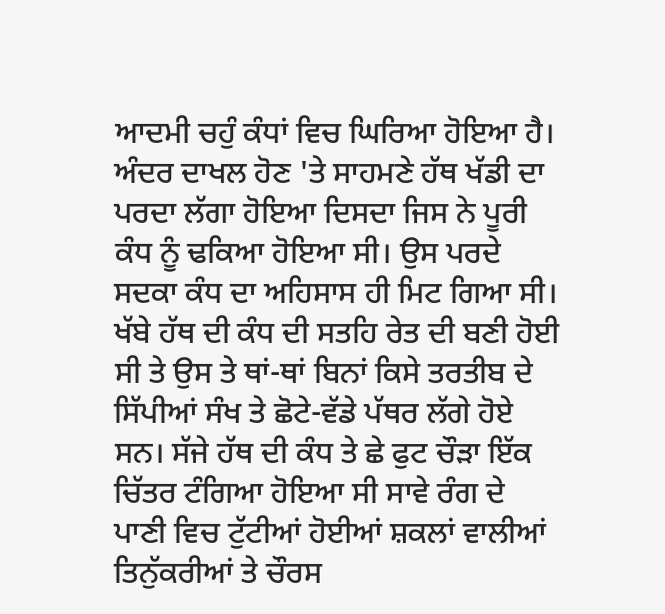ਆਦਮੀ ਚਹੁੰ ਕੰਧਾਂ ਵਿਚ ਘਿਰਿਆ ਹੋਇਆ ਹੈ। ਅੰਦਰ ਦਾਖਲ ਹੋਣ 'ਤੇ ਸਾਹਮਣੇ ਹੱਥ ਖੱਡੀ ਦਾ ਪਰਦਾ ਲੱਗਾ ਹੋਇਆ ਦਿਸਦਾ ਜਿਸ ਨੇ ਪੂਰੀ ਕੰਧ ਨੂੰ ਢਕਿਆ ਹੋਇਆ ਸੀ। ਉਸ ਪਰਦੇ ਸਦਕਾ ਕੰਧ ਦਾ ਅਹਿਸਾਸ ਹੀ ਮਿਟ ਗਿਆ ਸੀ। ਖੱਬੇ ਹੱਥ ਦੀ ਕੰਧ ਦੀ ਸਤਹਿ ਰੇਤ ਦੀ ਬਣੀ ਹੋਈ ਸੀ ਤੇ ਉਸ ਤੇ ਥਾਂ-ਥਾਂ ਬਿਨਾਂ ਕਿਸੇ ਤਰਤੀਬ ਦੇ ਸਿੱਪੀਆਂ ਸੰਖ ਤੇ ਛੋਟੇ-ਵੱਡੇ ਪੱਥਰ ਲੱਗੇ ਹੋਏ ਸਨ। ਸੱਜੇ ਹੱਥ ਦੀ ਕੰਧ ਤੇ ਛੇ ਫੁਟ ਚੌੜਾ ਇੱਕ ਚਿੱਤਰ ਟੰਗਿਆ ਹੋਇਆ ਸੀ ਸਾਵੇ ਰੰਗ ਦੇ ਪਾਣੀ ਵਿਚ ਟੁੱਟੀਆਂ ਹੋਈਆਂ ਸ਼ਕਲਾਂ ਵਾਲੀਆਂ ਤਿਨੁੱਕਰੀਆਂ ਤੇ ਚੌਰਸ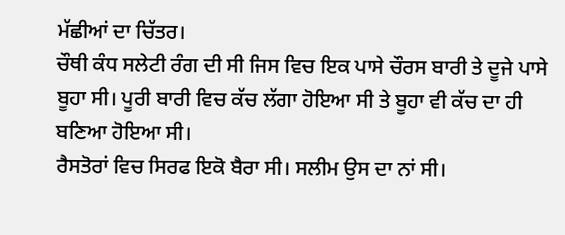ਮੱਛੀਆਂ ਦਾ ਚਿੱਤਰ।
ਚੌਥੀ ਕੰਧ ਸਲੇਟੀ ਰੰਗ ਦੀ ਸੀ ਜਿਸ ਵਿਚ ਇਕ ਪਾਸੇ ਚੌਰਸ ਬਾਰੀ ਤੇ ਦੂਜੇ ਪਾਸੇ ਬੂਹਾ ਸੀ। ਪੂਰੀ ਬਾਰੀ ਵਿਚ ਕੱਚ ਲੱਗਾ ਹੋਇਆ ਸੀ ਤੇ ਬੂਹਾ ਵੀ ਕੱਚ ਦਾ ਹੀ ਬਣਿਆ ਹੋਇਆ ਸੀ।
ਰੈਸਤੋਰਾਂ ਵਿਚ ਸਿਰਫ ਇਕੋ ਬੈਰਾ ਸੀ। ਸਲੀਮ ਉਸ ਦਾ ਨਾਂ ਸੀ।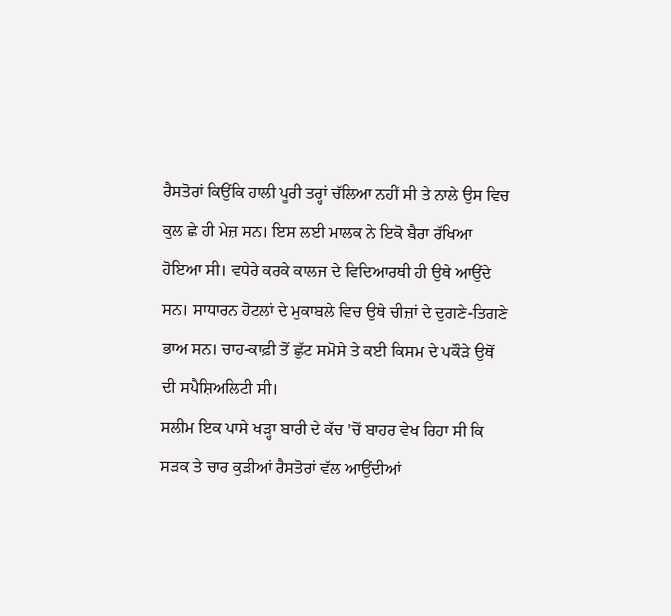ਰੈਸਤੋਰਾਂ ਕਿਉਂਕਿ ਹਾਲੀ ਪੂਰੀ ਤਰ੍ਹਾਂ ਚੱਲਿਆ ਨਹੀਂ ਸੀ ਤੇ ਨਾਲੇ ਉਸ ਵਿਚ ਕੁਲ ਛੇ ਹੀ ਮੇਜ਼ ਸਨ। ਇਸ ਲਈ ਮਾਲਕ ਨੇ ਇਕੋ ਬੈਰਾ ਰੱਖਿਆ ਹੋਇਆ ਸੀ। ਵਧੇਰੇ ਕਰਕੇ ਕਾਲਜ ਦੇ ਵਿਦਿਆਰਥੀ ਹੀ ਉਥੇ ਆਉਂਦੇ ਸਨ। ਸਾਧਾਰਨ ਹੋਟਲਾਂ ਦੇ ਮੁਕਾਬਲੇ ਵਿਚ ਉਥੇ ਚੀਜ਼ਾਂ ਦੇ ਦੁਗਣੇ-ਤਿਗਣੇ ਭਾਅ ਸਨ। ਚਾਹ-ਕਾਫ਼ੀ ਤੋਂ ਛੁੱਟ ਸਮੋਸੇ ਤੇ ਕਈ ਕਿਸਮ ਦੇ ਪਕੌੜੇ ਉਥੋਂ ਦੀ ਸਪੈਸ਼ਿਅਲਿਟੀ ਸੀ।
ਸਲੀਮ ਇਕ ਪਾਸੇ ਖੜ੍ਹਾ ਬਾਰੀ ਦੇ ਕੱਚ 'ਚੋਂ ਬਾਹਰ ਵੇਖ ਰਿਹਾ ਸੀ ਕਿ ਸੜਕ ਤੇ ਚਾਰ ਕੁੜੀਆਂ ਰੈਸਤੋਰਾਂ ਵੱਲ ਆਉਂਦੀਆਂ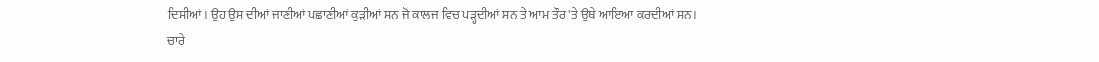ਦਿਸੀਆਂ। ਉਹ ਉਸ ਦੀਆਂ ਜਾਣੀਆਂ ਪਛਾਣੀਆਂ ਕੁੜੀਆਂ ਸਨ ਜੋ ਕਾਲਜ ਵਿਚ ਪੜ੍ਹਦੀਆਂ ਸਨ ਤੇ ਆਮ ਤੌਰ 'ਤੇ ਉਥੇ ਆਇਆ ਕਰਦੀਆਂ ਸਨ।
ਚਾਰੇ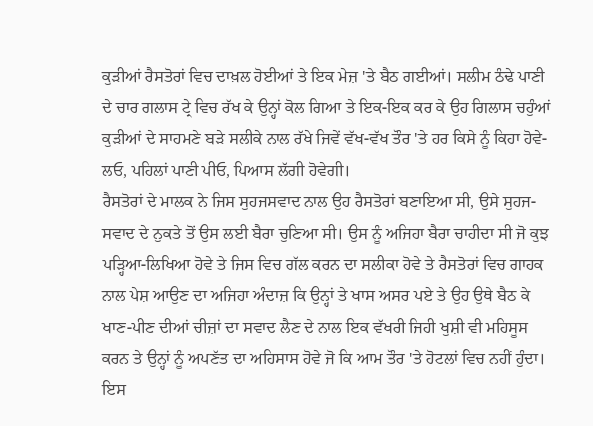ਕੁੜੀਆਂ ਰੈਸਤੋਰਾਂ ਵਿਚ ਦਾਖ਼ਲ ਹੋਈਆਂ ਤੇ ਇਕ ਮੇਜ਼ 'ਤੇ ਬੈਠ ਗਈਆਂ। ਸਲੀਮ ਠੰਢੇ ਪਾਣੀ ਦੇ ਚਾਰ ਗਲਾਸ ਟ੍ਰੇ ਵਿਚ ਰੱਖ ਕੇ ਉਨ੍ਹਾਂ ਕੋਲ ਗਿਆ ਤੇ ਇਕ-ਇਕ ਕਰ ਕੇ ਉਹ ਗਿਲਾਸ ਚਹੁੰਆਂ ਕੁੜੀਆਂ ਦੇ ਸਾਹਮਣੇ ਬੜੇ ਸਲੀਕੇ ਨਾਲ ਰੱਖੇ ਜਿਵੇਂ ਵੱਖ-ਵੱਖ ਤੌਰ 'ਤੇ ਹਰ ਕਿਸੇ ਨੂੰ ਕਿਹਾ ਹੋਵੇ-ਲਓ, ਪਹਿਲਾਂ ਪਾਣੀ ਪੀਓ, ਪਿਆਸ ਲੱਗੀ ਹੋਵੇਗੀ।
ਰੈਸਤੋਰਾਂ ਦੇ ਮਾਲਕ ਨੇ ਜਿਸ ਸੁਹਜਸਵਾਦ ਨਾਲ ਉਹ ਰੈਸਤੋਰਾਂ ਬਣਾਇਆ ਸੀ, ਉਸੇ ਸੁਹਜ-ਸਵਾਦ ਦੇ ਨੁਕਤੇ ਤੋਂ ਉਸ ਲਈ ਬੈਰਾ ਚੁਣਿਆ ਸੀ। ਉਸ ਨੂੰ ਅਜਿਹਾ ਬੈਰਾ ਚਾਹੀਦਾ ਸੀ ਜੋ ਕੁਝ ਪੜ੍ਹਿਆ-ਲਿਖਿਆ ਹੋਵੇ ਤੇ ਜਿਸ ਵਿਚ ਗੱਲ ਕਰਨ ਦਾ ਸਲੀਕਾ ਹੋਵੇ ਤੇ ਰੈਸਤੋਰਾਂ ਵਿਚ ਗਾਹਕ ਨਾਲ ਪੇਸ਼ ਆਉਣ ਦਾ ਅਜਿਹਾ ਅੰਦਾਜ਼ ਕਿ ਉਨ੍ਹਾਂ ਤੇ ਖਾਸ ਅਸਰ ਪਏ ਤੇ ਉਹ ਉਥੇ ਬੈਠ ਕੇ ਖਾਣ-ਪੀਣ ਦੀਆਂ ਚੀਜ਼ਾਂ ਦਾ ਸਵਾਦ ਲੈਣ ਦੇ ਨਾਲ ਇਕ ਵੱਖਰੀ ਜਿਹੀ ਖੁਸ਼ੀ ਵੀ ਮਹਿਸੂਸ ਕਰਨ ਤੇ ਉਨ੍ਹਾਂ ਨੂੰ ਅਪਣੱਤ ਦਾ ਅਹਿਸਾਸ ਹੋਵੇ ਜੋ ਕਿ ਆਮ ਤੌਰ 'ਤੇ ਹੋਟਲਾਂ ਵਿਚ ਨਹੀਂ ਹੁੰਦਾ। ਇਸ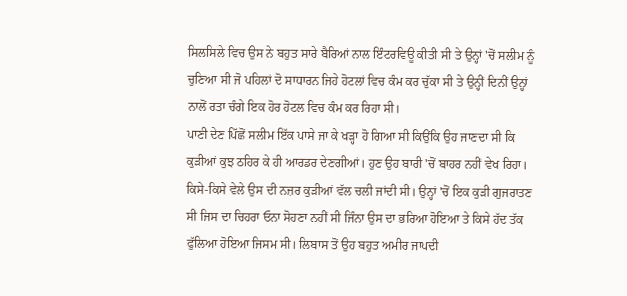ਸਿਲਸਿਲੇ ਵਿਚ ਉਸ ਨੇ ਬਹੁਤ ਸਾਰੇ ਬੈਰਿਆਂ ਨਾਲ ਇੰਟਰਵਿਊ ਕੀਤੀ ਸੀ ਤੇ ਉਨ੍ਹਾਂ 'ਚੋਂ ਸਲੀਮ ਨੂੰ ਚੁਣਿਆ ਸੀ ਜੋ ਪਹਿਲਾਂ ਦੋ ਸਾਧਾਰਨ ਜਿਹੇ ਹੋਟਲਾਂ ਵਿਚ ਕੰਮ ਕਰ ਚੁੱਕਾ ਸੀ ਤੇ ਉਨ੍ਹੀਂ ਦਿਨੀਂ ਉਨ੍ਹਾਂ ਨਾਲੋਂ ਰਤਾ ਚੰਗੇ ਇਕ ਹੋਰ ਹੋਟਲ ਵਿਚ ਕੰਮ ਕਰ ਰਿਹਾ ਸੀ।
ਪਾਣੀ ਦੇਣ ਪਿੱਛੋਂ ਸਲੀਮ ਇੱਕ ਪਾਸੇ ਜਾ ਕੇ ਖੜ੍ਹਾ ਹੋ ਗਿਆ ਸੀ ਕਿਉਂਕਿ ਉਹ ਜਾਣਦਾ ਸੀ ਕਿ ਕੁੜੀਆਂ ਕੁਝ ਠਹਿਰ ਕੇ ਹੀ ਆਰਡਰ ਦੇਣਗੀਆਂ। ਹੁਣ ਉਹ ਬਾਰੀ 'ਚੋਂ ਬਾਹਰ ਨਹੀਂ ਵੇਖ ਰਿਹਾ। ਕਿਸੇ-ਕਿਸੇ ਵੇਲੇ ਉਸ ਦੀ ਨਜ਼ਰ ਕੁੜੀਆਂ ਵੱਲ ਚਲੀ ਜਾਂਦੀ ਸੀ। ਉਨ੍ਹਾਂ 'ਚੋਂ ਇਕ ਕੁੜੀ ਗੁਜਰਾਤਣ ਸੀ ਜਿਸ ਦਾ ਚਿਹਰਾ ਓਨਾ ਸੋਹਣਾ ਨਹੀਂ ਸੀ ਜਿੰਨਾ ਉਸ ਦਾ ਭਰਿਆ ਹੋਇਆ ਤੇ ਕਿਸੇ ਹੱਦ ਤੱਕ ਫੁੱਲਿਆ ਹੋਇਆ ਜਿਸਮ ਸੀ। ਲਿਬਾਸ ਤੋਂ ਉਹ ਬਹੁਤ ਅਮੀਰ ਜਾਪਦੀ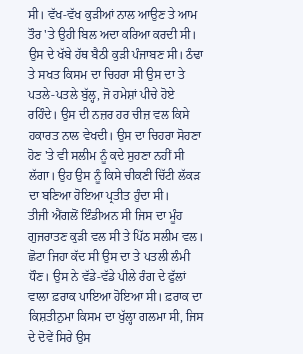ਸੀ। ਵੱਖ-ਵੱਖ ਕੁੜੀਆਂ ਨਾਲ ਆਉਣ ਤੇ ਆਮ ਤੌਰ 'ਤੇ ਉਹੀ ਬਿਲ ਅਦਾ ਕਰਿਆ ਕਰਦੀ ਸੀ।
ਉਸ ਦੇ ਖੱਬੇ ਹੱਥ ਬੈਠੀ ਕੁੜੀ ਪੰਜਾਬਣ ਸੀ। ਠੰਢਾ ਤੇ ਸਖਤ ਕਿਸਮ ਦਾ ਚਿਹਰਾ ਸੀ ਉਸ ਦਾ ਤੇ ਪਤਲੇ-ਪਤਲੇ ਬੁੱਲ੍ਹ, ਜੋ ਹਮੇਸ਼ਾਂ ਪੀਚੇ ਹੋਏ ਰਹਿੰਦੇ। ਉਸ ਦੀ ਨਜ਼ਰ ਹਰ ਚੀਜ਼ ਵਲ ਕਿਸੇ ਹਕਾਰਤ ਨਾਲ ਵੇਖਦੀ। ਉਸ ਦਾ ਚਿਹਰਾ ਸੋਹਣਾ ਹੋਣ 'ਤੇ ਵੀ ਸਲੀਮ ਨੂੰ ਕਦੇ ਸੁਹਣਾ ਨਹੀਂ ਸੀ ਲੱਗਾ। ਉਹ ਉਸ ਨੂੰ ਕਿਸੇ ਚੀਕਣੀ ਚਿੱਟੀ ਲੱਕੜ ਦਾ ਬਣਿਆ ਹੋਇਆ ਪ੍ਰਤੀਤ ਹੁੰਦਾ ਸੀ।
ਤੀਜੀ ਐਂਗਲੋਂ ਇੰਡੀਅਨ ਸੀ ਜਿਸ ਦਾ ਮੂੰਹ ਗੁਜਰਾਤਣ ਕੁੜੀ ਵਲ ਸੀ ਤੇ ਪਿੱਠ ਸਲੀਮ ਵਲ। ਛੋਟਾ ਜਿਹਾ ਕੱਦ ਸੀ ਉਸ ਦਾ ਤੇ ਪਤਲੀ ਲੰਮੀ ਧੌਣ। ਉਸ ਨੇ ਵੱਡੇ-ਵੱਡੇ ਪੀਲੇ ਰੰਗ ਦੇ ਫੁੱਲਾਂ ਵਾਲਾ ਫ਼ਰਾਕ ਪਾਇਆ ਹੋਇਆ ਸੀ। ਫ਼ਰਾਕ ਦਾ ਕਿਸ਼ਤੀਨੁਮਾ ਕਿਸਮ ਦਾ ਖੁੱਲ੍ਹਾ ਗਲਮਾ ਸੀ, ਜਿਸ ਦੇ ਦੋਵੇਂ ਸਿਰੇ ਉਸ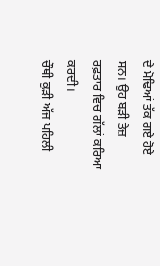ਦੇ ਮੋਢਿਆਂ ਤੱਕ ਗਏ ਹੋਏ ਸਨ। ਉਹ ਬੜੀ ਤੇਜ਼ ਰਫ਼ਤਾਰ ਵਿਚ ਗੱਲਾਂ ਕਰਿਆ ਕਰਦੀ।
ਚੌਥੀ ਕੁੜੀ ਅੱਜ ਪਹਿਲੀ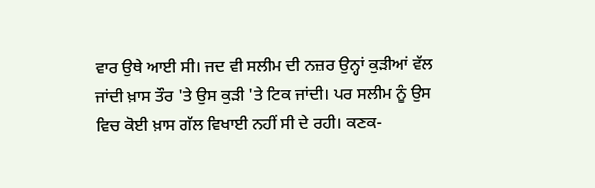ਵਾਰ ਉਥੇ ਆਈ ਸੀ। ਜਦ ਵੀ ਸਲੀਮ ਦੀ ਨਜ਼ਰ ਉਨ੍ਹਾਂ ਕੁੜੀਆਂ ਵੱਲ ਜਾਂਦੀ ਖ਼ਾਸ ਤੌਰ 'ਤੇ ਉਸ ਕੁੜੀ 'ਤੇ ਟਿਕ ਜਾਂਦੀ। ਪਰ ਸਲੀਮ ਨੂੰ ਉਸ ਵਿਚ ਕੋਈ ਖ਼ਾਸ ਗੱਲ ਵਿਖਾਈ ਨਹੀਂ ਸੀ ਦੇ ਰਹੀ। ਕਣਕ-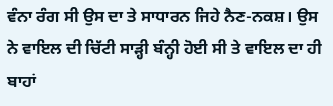ਵੰਨਾ ਰੰਗ ਸੀ ਉਸ ਦਾ ਤੇ ਸਾਧਾਰਨ ਜਿਹੇ ਨੈਣ-ਨਕਸ਼। ਉਸ ਨੇ ਵਾਇਲ ਦੀ ਚਿੱਟੀ ਸਾੜ੍ਹੀ ਬੰਨ੍ਹੀ ਹੋਈ ਸੀ ਤੇ ਵਾਇਲ ਦਾ ਹੀ ਬਾਹਾਂ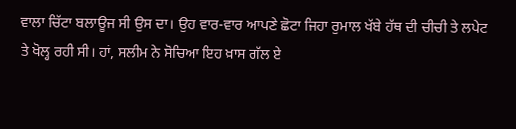ਵਾਲਾ ਚਿੱਟਾ ਬਲਾਊਜ ਸੀ ਉਸ ਦਾ। ਉਹ ਵਾਰ-ਵਾਰ ਆਪਣੇ ਛੋਟਾ ਜਿਹਾ ਰੁਮਾਲ ਖੱਬੇ ਹੱਥ ਦੀ ਚੀਚੀ ਤੇ ਲਪੇਟ ਤੇ ਖੋਲ੍ਹ ਰਹੀ ਸੀ। ਹਾਂ, ਸਲੀਮ ਨੇ ਸੋਚਿਆ ਇਹ ਖ਼ਾਸ ਗੱਲ ਏ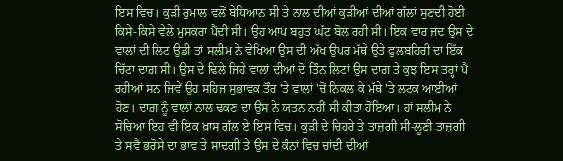ਇਸ ਵਿਚ। ਕੁੜੀ ਰੁਮਾਲ ਵਲੋਂ ਬੇਧਿਆਨ ਸੀ ਤੇ ਨਾਲ ਦੀਆਂ ਕੁੜੀਆਂ ਦੀਆਂ ਗੱਲਾਂ ਸੁਣਦੀ ਹੋਈ ਕਿਸੇ-ਕਿਸੇ ਵੇਲੇ ਮੁਸਕਰਾ ਪੈਂਦੀ ਸੀ। ਉਹ ਆਪ ਬਹੁਤ ਘੱਟ ਬੋਲ ਰਹੀ ਸੀ। ਇਕ ਵਾਰ ਜਦ ਉਸ ਦੇ ਵਾਲਾਂ ਦੀ ਲਿਟ ਉਡੀ ਤਾਂ ਸਲੀਮ ਨੇ ਵੇਖਿਆ ਉਸ ਦੀ ਅੱਖ ਉਪਰ ਮੱਥੇ ਉਤੇ ਫੁਲਬਹਿਰੀ ਦਾ ਇੱਕ ਚਿੱਟਾ ਦਾਗ਼ ਸੀ। ਉਸ ਦੇ ਢਿਲੇ ਜਿਹੇ ਵਾਲਾਂ ਦੀਆਂ ਦੋ ਤਿੰਨ ਲਿਟਾਂ ਉਸ ਦਾਗ਼ ਤੇ ਕੁਝ ਇਸ ਤਰ੍ਹਾਂ ਪੈ ਰਹੀਆਂ ਸਨ ਜਿਵੇਂ ਉਹ ਸਹਿਜ ਸੁਭਾਵਕ ਤੌਰ 'ਤੇ ਵਾਲਾਂ 'ਚੋਂ ਨਿਕਲ ਕੇ ਮੱਥੇ 'ਤੇ ਲਟਕ ਆਈਆਂ ਹੋਣ। ਦਾਗ਼ ਨੂੰ ਵਾਲਾਂ ਨਾਲ ਢਕਣ ਦਾ ਉਸ ਨੇ ਯਤਨ ਨਹੀਂ ਸੀ ਕੀਤਾ ਹੋਇਆ। ਹਾਂ ਸਲੀਮ ਨੇ ਸੋਚਿਆ ਇਹ ਵੀ ਇਕ ਖ਼ਾਸ ਗੱਲ ਏ ਇਸ ਵਿਚ। ਕੁੜੀ ਦੇ ਚਿਹਰੇ ਤੇ ਤਾਜ਼ਗੀ ਸੀ-ਲੂਣੀ ਤਾਜ਼ਗੀ ਤੇ ਸਵੈ ਭਰੋਸੇ ਦਾ ਭਾਵ ਤੇ ਸਾਦਗੀ ਤੇ ਉਸ ਦੇ ਕੰਨਾਂ ਵਿਚ ਚਾਂਦੀ ਦੀਆਂ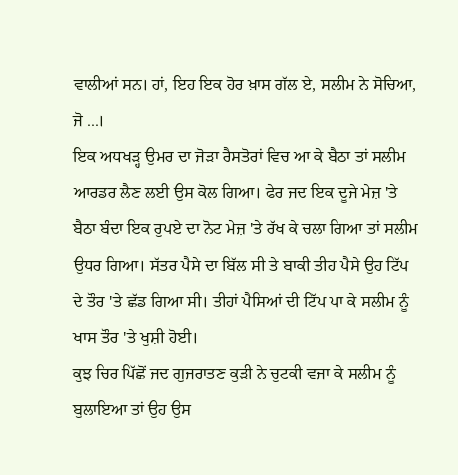ਵਾਲੀਆਂ ਸਨ। ਹਾਂ, ਇਹ ਇਕ ਹੋਰ ਖ਼ਾਸ ਗੱਲ ਏ, ਸਲੀਮ ਨੇ ਸੋਚਿਆ, ਜੋ ...।
ਇਕ ਅਧਖੜ੍ਹ ਉਮਰ ਦਾ ਜੋੜਾ ਰੈਸਤੋਰਾਂ ਵਿਚ ਆ ਕੇ ਬੈਠਾ ਤਾਂ ਸਲੀਮ ਆਰਡਰ ਲੈਣ ਲਈ ਉਸ ਕੋਲ ਗਿਆ। ਫੇਰ ਜਦ ਇਕ ਦੂਜੇ ਮੇਜ਼ 'ਤੇ ਬੈਠਾ ਬੰਦਾ ਇਕ ਰੁਪਏ ਦਾ ਨੋਟ ਮੇਜ਼ 'ਤੇ ਰੱਖ ਕੇ ਚਲਾ ਗਿਆ ਤਾਂ ਸਲੀਮ ਉਧਰ ਗਿਆ। ਸੱਤਰ ਪੈਸੇ ਦਾ ਬਿੱਲ ਸੀ ਤੇ ਬਾਕੀ ਤੀਹ ਪੈਸੇ ਉਹ ਟਿੱਪ ਦੇ ਤੌਰ 'ਤੇ ਛੱਡ ਗਿਆ ਸੀ। ਤੀਹਾਂ ਪੈਸਿਆਂ ਦੀ ਟਿੱਪ ਪਾ ਕੇ ਸਲੀਮ ਨੂੰ ਖਾਸ ਤੌਰ 'ਤੇ ਖੁਸ਼ੀ ਹੋਈ।
ਕੁਝ ਚਿਰ ਪਿੱਛੋਂ ਜਦ ਗੁਜਰਾਤਣ ਕੁੜੀ ਨੇ ਚੁਟਕੀ ਵਜਾ ਕੇ ਸਲੀਮ ਨੂੰ ਬੁਲਾਇਆ ਤਾਂ ਉਹ ਉਸ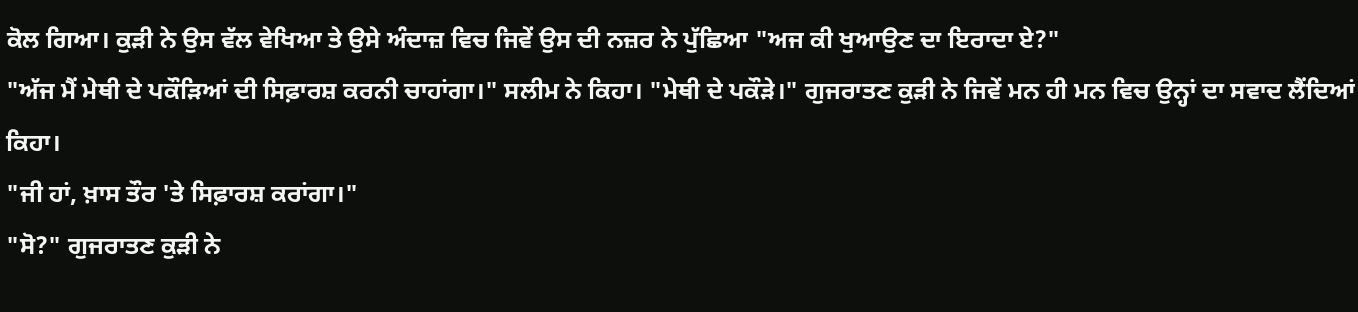ਕੋਲ ਗਿਆ। ਕੁੜੀ ਨੇ ਉਸ ਵੱਲ ਵੇਖਿਆ ਤੇ ਉਸੇ ਅੰਦਾਜ਼ ਵਿਚ ਜਿਵੇਂ ਉਸ ਦੀ ਨਜ਼ਰ ਨੇ ਪੁੱਛਿਆ "ਅਜ ਕੀ ਖੁਆਉਣ ਦਾ ਇਰਾਦਾ ਏ?"
"ਅੱਜ ਮੈਂ ਮੇਥੀ ਦੇ ਪਕੌੜਿਆਂ ਦੀ ਸਿਫ਼ਾਰਸ਼ ਕਰਨੀ ਚਾਹਾਂਗਾ।" ਸਲੀਮ ਨੇ ਕਿਹਾ। "ਮੇਥੀ ਦੇ ਪਕੌੜੇ।" ਗੁਜਰਾਤਣ ਕੁੜੀ ਨੇ ਜਿਵੇਂ ਮਨ ਹੀ ਮਨ ਵਿਚ ਉਨ੍ਹਾਂ ਦਾ ਸਵਾਦ ਲੈਂਦਿਆਂ ਕਿਹਾ।
"ਜੀ ਹਾਂ, ਖ਼ਾਸ ਤੌਰ 'ਤੇ ਸਿਫ਼ਾਰਸ਼ ਕਰਾਂਗਾ।"
"ਸੋ?" ਗੁਜਰਾਤਣ ਕੁੜੀ ਨੇ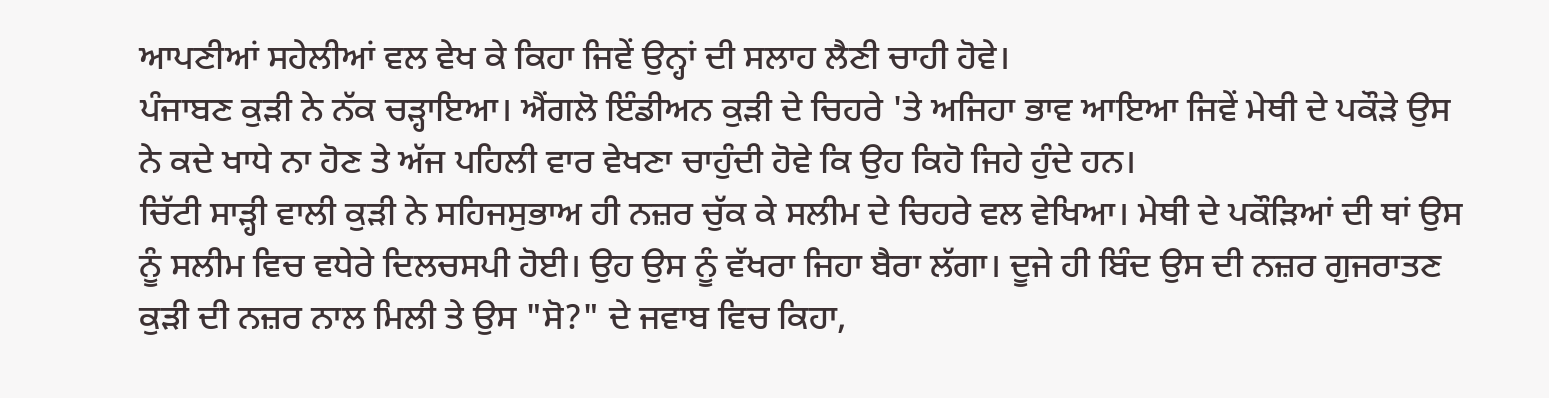ਆਪਣੀਆਂ ਸਹੇਲੀਆਂ ਵਲ ਵੇਖ ਕੇ ਕਿਹਾ ਜਿਵੇਂ ਉਨ੍ਹਾਂ ਦੀ ਸਲਾਹ ਲੈਣੀ ਚਾਹੀ ਹੋਵੇ।
ਪੰਜਾਬਣ ਕੁੜੀ ਨੇ ਨੱਕ ਚੜ੍ਹਾਇਆ। ਐਂਗਲੋ ਇੰਡੀਅਨ ਕੁੜੀ ਦੇ ਚਿਹਰੇ 'ਤੇ ਅਜਿਹਾ ਭਾਵ ਆਇਆ ਜਿਵੇਂ ਮੇਥੀ ਦੇ ਪਕੌੜੇ ਉਸ ਨੇ ਕਦੇ ਖਾਧੇ ਨਾ ਹੋਣ ਤੇ ਅੱਜ ਪਹਿਲੀ ਵਾਰ ਵੇਖਣਾ ਚਾਹੁੰਦੀ ਹੋਵੇ ਕਿ ਉਹ ਕਿਹੋ ਜਿਹੇ ਹੁੰਦੇ ਹਨ।
ਚਿੱਟੀ ਸਾੜ੍ਹੀ ਵਾਲੀ ਕੁੜੀ ਨੇ ਸਹਿਜਸੁਭਾਅ ਹੀ ਨਜ਼ਰ ਚੁੱਕ ਕੇ ਸਲੀਮ ਦੇ ਚਿਹਰੇ ਵਲ ਵੇਖਿਆ। ਮੇਥੀ ਦੇ ਪਕੌੜਿਆਂ ਦੀ ਥਾਂ ਉਸ ਨੂੰ ਸਲੀਮ ਵਿਚ ਵਧੇਰੇ ਦਿਲਚਸਪੀ ਹੋਈ। ਉਹ ਉਸ ਨੂੰ ਵੱਖਰਾ ਜਿਹਾ ਬੈਰਾ ਲੱਗਾ। ਦੂਜੇ ਹੀ ਬਿੰਦ ਉਸ ਦੀ ਨਜ਼ਰ ਗੁਜਰਾਤਣ ਕੁੜੀ ਦੀ ਨਜ਼ਰ ਨਾਲ ਮਿਲੀ ਤੇ ਉਸ "ਸੋ?" ਦੇ ਜਵਾਬ ਵਿਚ ਕਿਹਾ,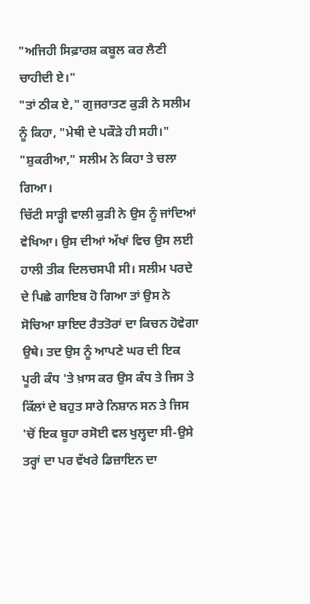"ਅਜਿਹੀ ਸਿਫ਼ਾਰਸ਼ ਕਬੂਲ ਕਰ ਲੈਣੀ ਚਾਹੀਦੀ ਏ।"
"ਤਾਂ ਠੀਕ ਏ," ਗੁਜਰਾਤਣ ਕੁੜੀ ਨੇ ਸਲੀਮ ਨੂੰ ਕਿਹਾ, "ਮੇਥੀ ਦੇ ਪਕੌੜੇ ਹੀ ਸਹੀ।"
"ਸ਼ੁਕਰੀਆ," ਸਲੀਮ ਨੇ ਕਿਹਾ ਤੇ ਚਲਾ ਗਿਆ।
ਚਿੱਟੀ ਸਾੜ੍ਹੀ ਵਾਲੀ ਕੁੜੀ ਨੇ ਉਸ ਨੂੰ ਜਾਂਦਿਆਂ ਵੇਖਿਆ। ਉਸ ਦੀਆਂ ਅੱਖਾਂ ਵਿਚ ਉਸ ਲਈ ਹਾਲੀ ਤੀਕ ਦਿਲਚਸਪੀ ਸੀ। ਸਲੀਮ ਪਰਦੇ ਦੇ ਪਿਛੇ ਗਾਇਬ ਹੋ ਗਿਆ ਤਾਂ ਉਸ ਨੇ ਸੋਚਿਆ ਸ਼ਾਇਦ ਰੈਤਤੋਰਾਂ ਦਾ ਕਿਚਨ ਹੋਵੇਗਾ ਉਥੇ। ਤਦ ਉਸ ਨੂੰ ਆਪਣੇ ਘਰ ਦੀ ਇਕ ਪੂਰੀ ਕੰਧ 'ਤੇ ਖ਼ਾਸ ਕਰ ਉਸ ਕੰਧ ਤੇ ਜਿਸ ਤੇ ਕਿੱਲਾਂ ਦੇ ਬਹੁਤ ਸਾਰੇ ਨਿਸ਼ਾਨ ਸਨ ਤੇ ਜਿਸ 'ਚੋਂ ਇਕ ਬੂਹਾ ਰਸੋਈ ਵਲ ਖੁਲ੍ਹਦਾ ਸੀ-ਉਸੇ ਤਰ੍ਹਾਂ ਦਾ ਪਰ ਵੱਖਰੇ ਡਿਜ਼ਾਇਨ ਦਾ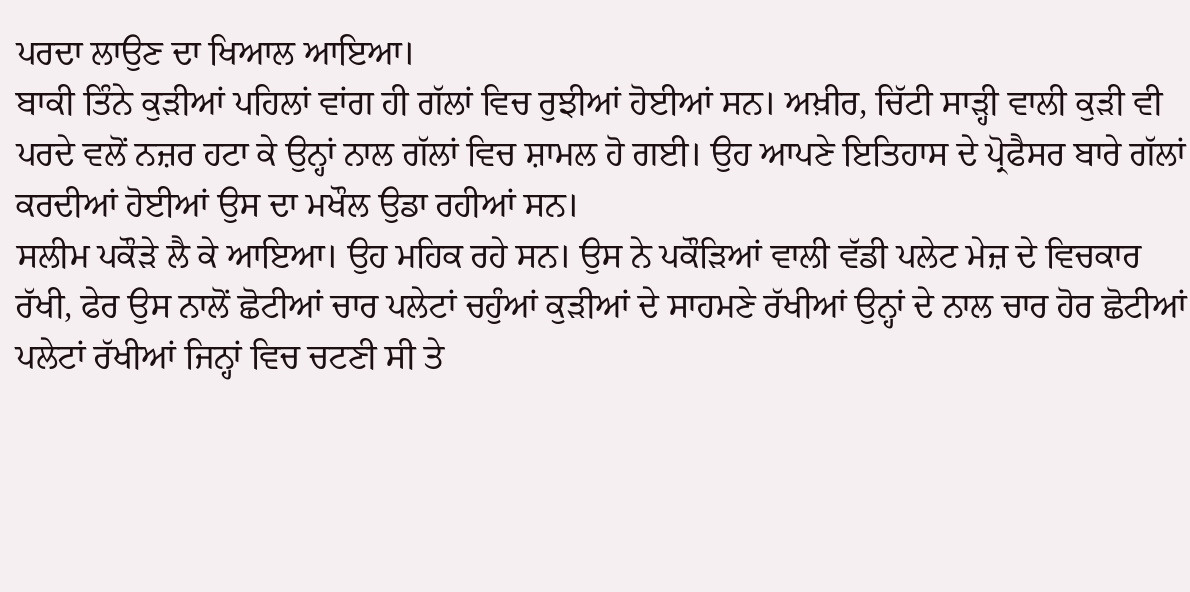ਪਰਦਾ ਲਾਉਣ ਦਾ ਖਿਆਲ ਆਇਆ।
ਬਾਕੀ ਤਿੰਨੇ ਕੁੜੀਆਂ ਪਹਿਲਾਂ ਵਾਂਗ ਹੀ ਗੱਲਾਂ ਵਿਚ ਰੁਝੀਆਂ ਹੋਈਆਂ ਸਨ। ਅਖ਼ੀਰ, ਚਿੱਟੀ ਸਾੜ੍ਹੀ ਵਾਲੀ ਕੁੜੀ ਵੀ ਪਰਦੇ ਵਲੋਂ ਨਜ਼ਰ ਹਟਾ ਕੇ ਉਨ੍ਹਾਂ ਨਾਲ ਗੱਲਾਂ ਵਿਚ ਸ਼ਾਮਲ ਹੋ ਗਈ। ਉਹ ਆਪਣੇ ਇਤਿਹਾਸ ਦੇ ਪ੍ਰੋਫੈਸਰ ਬਾਰੇ ਗੱਲਾਂ ਕਰਦੀਆਂ ਹੋਈਆਂ ਉਸ ਦਾ ਮਖੌਲ ਉਡਾ ਰਹੀਆਂ ਸਨ।
ਸਲੀਮ ਪਕੌੜੇ ਲੈ ਕੇ ਆਇਆ। ਉਹ ਮਹਿਕ ਰਹੇ ਸਨ। ਉਸ ਨੇ ਪਕੌੜਿਆਂ ਵਾਲੀ ਵੱਡੀ ਪਲੇਟ ਮੇਜ਼ ਦੇ ਵਿਚਕਾਰ ਰੱਖੀ, ਫੇਰ ਉਸ ਨਾਲੋਂ ਛੋਟੀਆਂ ਚਾਰ ਪਲੇਟਾਂ ਚਹੁੰਆਂ ਕੁੜੀਆਂ ਦੇ ਸਾਹਮਣੇ ਰੱਖੀਆਂ ਉਨ੍ਹਾਂ ਦੇ ਨਾਲ ਚਾਰ ਹੋਰ ਛੋਟੀਆਂ ਪਲੇਟਾਂ ਰੱਖੀਆਂ ਜਿਨ੍ਹਾਂ ਵਿਚ ਚਟਣੀ ਸੀ ਤੇ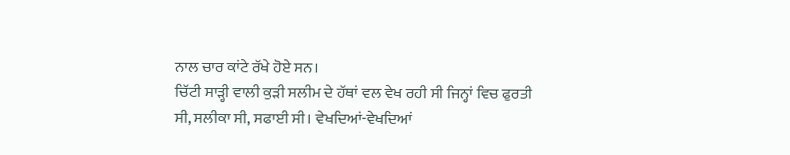ਨਾਲ ਚਾਰ ਕਾਂਟੇ ਰੱਖੇ ਹੋਏ ਸਨ।
ਚਿੱਟੀ ਸਾੜ੍ਹੀ ਵਾਲੀ ਕੁੜੀ ਸਲੀਮ ਦੇ ਹੱਥਾਂ ਵਲ ਵੇਖ ਰਹੀ ਸੀ ਜਿਨ੍ਹਾਂ ਵਿਚ ਫੁਰਤੀ ਸੀ, ਸਲੀਕਾ ਸੀ, ਸਫਾਈ ਸੀ। ਵੇਖਦਿਆਂ-ਵੇਖਦਿਆਂ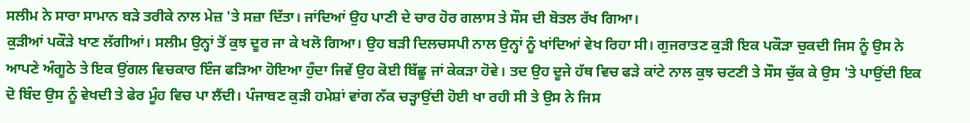ਸਲੀਮ ਨੇ ਸਾਰਾ ਸਾਮਾਨ ਬੜੇ ਤਰੀਕੇ ਨਾਲ ਮੇਜ਼ 'ਤੇ ਸਜ਼ਾ ਦਿੱਤਾ। ਜਾਂਦਿਆਂ ਉਹ ਪਾਣੀ ਦੇ ਚਾਰ ਹੋਰ ਗਲਾਸ ਤੇ ਸੌਸ ਦੀ ਬੋਤਲ ਰੱਖ ਗਿਆ।
ਕੁੜੀਆਂ ਪਕੌੜੇ ਖਾਣ ਲੱਗੀਆਂ। ਸਲੀਮ ਉਨ੍ਹਾਂ ਤੋਂ ਕੁਝ ਦੂਰ ਜਾ ਕੇ ਖਲੋ ਗਿਆ। ਉਹ ਬੜੀ ਦਿਲਚਸਪੀ ਨਾਲ ਉਨ੍ਹਾਂ ਨੂੰ ਖਾਂਦਿਆਂ ਵੇਖ ਰਿਹਾ ਸੀ। ਗੁਜਰਾਤਣ ਕੁੜੀ ਇਕ ਪਕੌੜਾ ਚੁਕਦੀ ਜਿਸ ਨੂੰ ਉਸ ਨੇ ਆਪਣੇ ਅੰਗੂਠੇ ਤੇ ਇਕ ਉਂਗਲ ਵਿਚਕਾਰ ਇੰਜ ਫੜਿਆ ਹੋਇਆ ਹੁੰਦਾ ਜਿਵੇਂ ਉਹ ਕੋਈ ਬਿੱਛੂ ਜਾਂ ਕੇਕੜਾ ਹੋਵੇ। ਤਦ ਉਹ ਦੂਜੇ ਹੱਥ ਵਿਚ ਫੜੇ ਕਾਂਟੇ ਨਾਲ ਕੁਝ ਚਟਣੀ ਤੇ ਸੌਸ ਚੁੱਕ ਕੇ ਉਸ 'ਤੇ ਪਾਉਂਦੀ ਇਕ ਦੋ ਬਿੰਦ ਉਸ ਨੂੰ ਵੇਖਦੀ ਤੇ ਫੇਰ ਮੂੰਹ ਵਿਚ ਪਾ ਲੈਂਦੀ। ਪੰਜਾਬਣ ਕੁੜੀ ਹਮੇਸ਼ਾਂ ਵਾਂਗ ਨੱਕ ਚੜ੍ਹਾਉਂਦੀ ਹੋਈ ਖਾ ਰਹੀ ਸੀ ਤੇ ਉਸ ਨੇ ਜਿਸ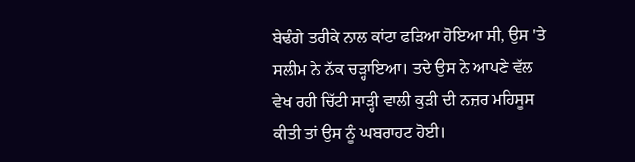ਬੇਢੰਗੇ ਤਰੀਕੇ ਨਾਲ ਕਾਂਟਾ ਫੜਿਆ ਹੋਇਆ ਸੀ, ਉਸ 'ਤੇ ਸਲੀਮ ਨੇ ਨੱਕ ਚੜ੍ਹਾਇਆ। ਤਦੇ ਉਸ ਨੇ ਆਪਣੇ ਵੱਲ ਵੇਖ ਰਹੀ ਚਿੱਟੀ ਸਾੜ੍ਹੀ ਵਾਲੀ ਕੁੜੀ ਦੀ ਨਜ਼ਰ ਮਹਿਸੂਸ ਕੀਤੀ ਤਾਂ ਉਸ ਨੂੰ ਘਬਰਾਹਟ ਹੋਈ।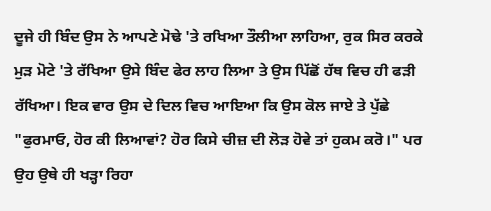ਦੂਜੇ ਹੀ ਬਿੰਦ ਉਸ ਨੇ ਆਪਣੇ ਮੋਢੇ 'ਤੇ ਰਖਿਆ ਤੌਲੀਆ ਲਾਹਿਆ, ਰੁਕ ਸਿਰ ਕਰਕੇ ਮੁੜ ਮੋਟੇ 'ਤੇ ਰੱਖਿਆ ਉਸੇ ਬਿੰਦ ਫੇਰ ਲਾਹ ਲਿਆ ਤੇ ਉਸ ਪਿੱਛੋਂ ਹੱਥ ਵਿਚ ਹੀ ਫੜੀ ਰੱਖਿਆ। ਇਕ ਵਾਰ ਉਸ ਦੇ ਦਿਲ ਵਿਚ ਆਇਆ ਕਿ ਉਸ ਕੋਲ ਜਾਏ ਤੇ ਪੁੱਛੇ "ਫੁਰਮਾਓ, ਹੋਰ ਕੀ ਲਿਆਵਾਂ? ਹੋਰ ਕਿਸੇ ਚੀਜ਼ ਦੀ ਲੋੜ ਹੋਵੇ ਤਾਂ ਹੁਕਮ ਕਰੋ।" ਪਰ ਉਹ ਉਥੇ ਹੀ ਖੜ੍ਹਾ ਰਿਹਾ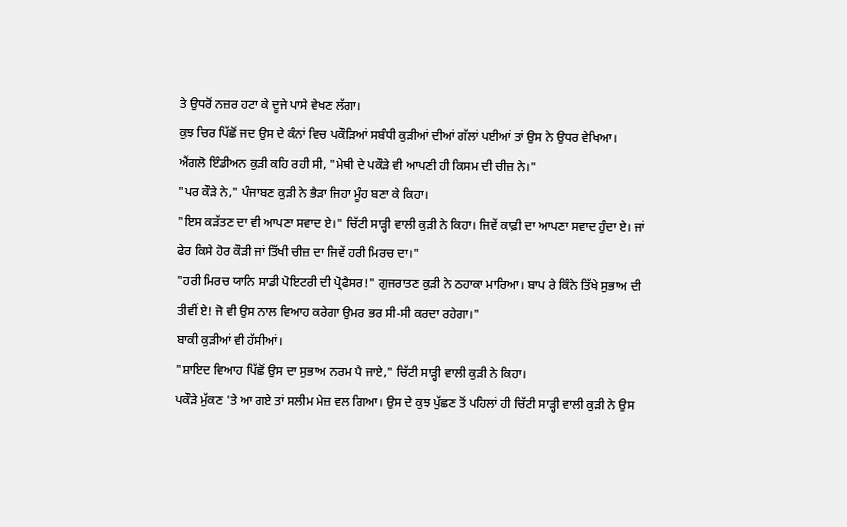ਤੇ ਉਧਰੋਂ ਨਜ਼ਰ ਹਟਾ ਕੇ ਦੂਜੇ ਪਾਸੇ ਵੇਖਣ ਲੱਗਾ।
ਕੁਝ ਚਿਰ ਪਿੱਛੋਂ ਜਦ ਉਸ ਦੇ ਕੰਨਾਂ ਵਿਚ ਪਕੌੜਿਆਂ ਸਬੰਧੀ ਕੁੜੀਆਂ ਦੀਆਂ ਗੱਲਾਂ ਪਈਆਂ ਤਾਂ ਉਸ ਨੇ ਉਧਰ ਵੇਖਿਆ। ਐਂਗਲੋ ਇੰਡੀਅਨ ਕੁੜੀ ਕਹਿ ਰਹੀ ਸੀ, "ਮੇਥੀ ਦੇ ਪਕੌੜੇ ਵੀ ਆਪਣੀ ਹੀ ਕਿਸਮ ਦੀ ਚੀਜ਼ ਨੇ।"
"ਪਰ ਕੌੜੇ ਨੇ," ਪੰਜਾਬਣ ਕੁੜੀ ਨੇ ਭੈੜਾ ਜਿਹਾ ਮੂੰਹ ਬਣਾ ਕੇ ਕਿਹਾ।
"ਇਸ ਕੜੱਤਣ ਦਾ ਵੀ ਆਪਣਾ ਸਵਾਦ ਏ।" ਚਿੱਟੀ ਸਾੜ੍ਹੀ ਵਾਲੀ ਕੁੜੀ ਨੇ ਕਿਹਾ। ਜਿਵੇਂ ਕਾਫ਼ੀ ਦਾ ਆਪਣਾ ਸਵਾਦ ਹੁੰਦਾ ਏ। ਜਾਂ ਫੇਰ ਕਿਸੇ ਹੋਰ ਕੌੜੀ ਜਾਂ ਤਿੱਖੀ ਚੀਜ਼ ਦਾ ਜਿਵੇਂ ਹਰੀ ਮਿਰਚ ਦਾ।"
"ਹਰੀ ਮਿਰਚ ਯਾਨਿ ਸਾਡੀ ਪੋਇਟਰੀ ਦੀ ਪ੍ਰੋਫੈਸਰ!" ਗੁਜਰਾਤਣ ਕੁੜੀ ਨੇ ਠਹਾਕਾ ਮਾਰਿਆ। ਬਾਪ ਰੇ ਕਿੰਨੇ ਤਿੱਖੇ ਸੁਭਾਅ ਦੀ ਤੀਵੀਂ ਏ! ਜੋ ਵੀ ਉਸ ਨਾਲ ਵਿਆਹ ਕਰੇਗਾ ਉਮਰ ਭਰ ਸੀ-ਸੀ ਕਰਦਾ ਰਹੇਗਾ।"
ਬਾਕੀ ਕੁੜੀਆਂ ਵੀ ਹੱਸੀਆਂ।
"ਸ਼ਾਇਦ ਵਿਆਹ ਪਿੱਛੋਂ ਉਸ ਦਾ ਸੁਭਾਅ ਨਰਮ ਪੈ ਜਾਏ," ਚਿੱਟੀ ਸਾੜ੍ਹੀ ਵਾਲੀ ਕੁੜੀ ਨੇ ਕਿਹਾ।
ਪਕੌੜੇ ਮੁੱਕਣ 'ਤੇ ਆ ਗਏ ਤਾਂ ਸਲੀਮ ਮੇਜ਼ ਵਲ ਗਿਆ। ਉਸ ਦੇ ਕੁਝ ਪੁੱਛਣ ਤੋਂ ਪਹਿਲਾਂ ਹੀ ਚਿੱਟੀ ਸਾੜ੍ਹੀ ਵਾਲੀ ਕੁੜੀ ਨੇ ਉਸ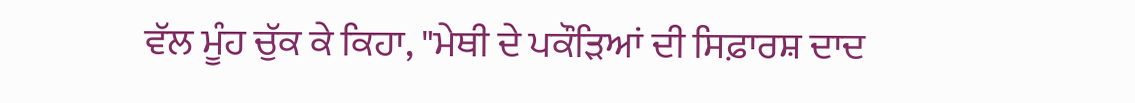ਵੱਲ ਮੂੰਹ ਚੁੱਕ ਕੇ ਕਿਹਾ, "ਮੇਥੀ ਦੇ ਪਕੌੜਿਆਂ ਦੀ ਸਿਫ਼ਾਰਸ਼ ਦਾਦ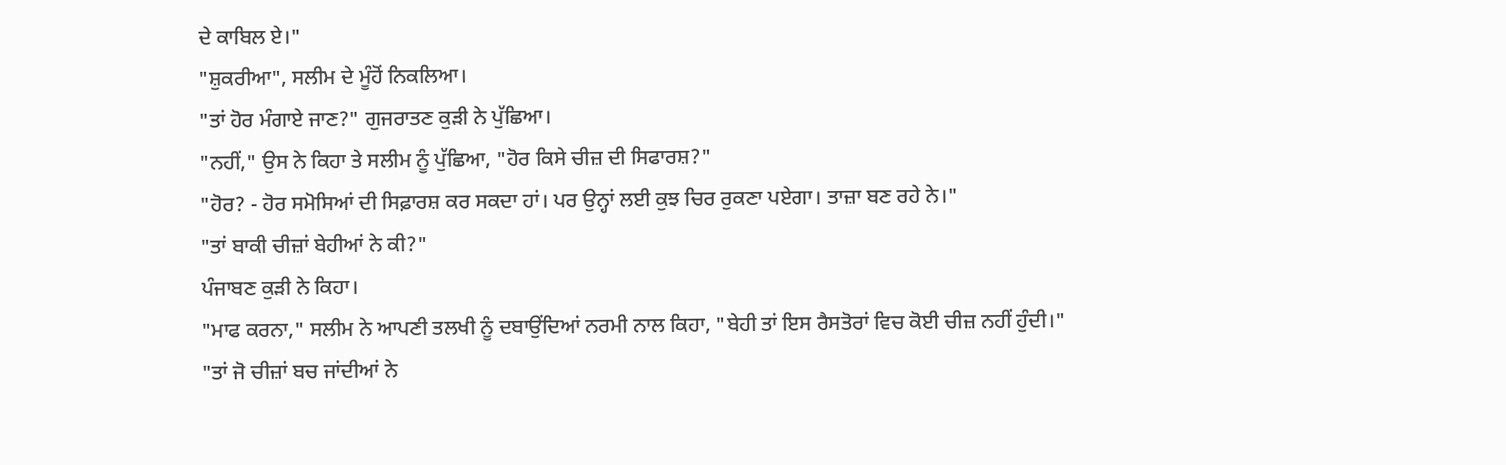ਦੇ ਕਾਬਿਲ ਏ।"
"ਸ਼ੁਕਰੀਆ", ਸਲੀਮ ਦੇ ਮੂੰਹੋਂ ਨਿਕਲਿਆ।
"ਤਾਂ ਹੋਰ ਮੰਗਾਏ ਜਾਣ?" ਗੁਜਰਾਤਣ ਕੁੜੀ ਨੇ ਪੁੱਛਿਆ।
"ਨਹੀਂ," ਉਸ ਨੇ ਕਿਹਾ ਤੇ ਸਲੀਮ ਨੂੰ ਪੁੱਛਿਆ, "ਹੋਰ ਕਿਸੇ ਚੀਜ਼ ਦੀ ਸਿਫਾਰਸ਼?"
"ਹੋਰ? - ਹੋਰ ਸਮੋਸਿਆਂ ਦੀ ਸਿਫ਼ਾਰਸ਼ ਕਰ ਸਕਦਾ ਹਾਂ। ਪਰ ਉਨ੍ਹਾਂ ਲਈ ਕੁਝ ਚਿਰ ਰੁਕਣਾ ਪਏਗਾ। ਤਾਜ਼ਾ ਬਣ ਰਹੇ ਨੇ।"
"ਤਾਂ ਬਾਕੀ ਚੀਜ਼ਾਂ ਬੇਹੀਆਂ ਨੇ ਕੀ?"
ਪੰਜਾਬਣ ਕੁੜੀ ਨੇ ਕਿਹਾ।
"ਮਾਫ ਕਰਨਾ," ਸਲੀਮ ਨੇ ਆਪਣੀ ਤਲਖੀ ਨੂੰ ਦਬਾਉਂਦਿਆਂ ਨਰਮੀ ਨਾਲ ਕਿਹਾ, "ਬੇਹੀ ਤਾਂ ਇਸ ਰੈਸਤੋਰਾਂ ਵਿਚ ਕੋਈ ਚੀਜ਼ ਨਹੀਂ ਹੁੰਦੀ।"
"ਤਾਂ ਜੋ ਚੀਜ਼ਾਂ ਬਚ ਜਾਂਦੀਆਂ ਨੇ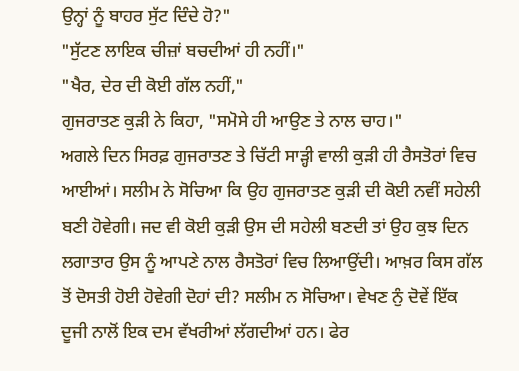ਉਨ੍ਹਾਂ ਨੂੰ ਬਾਹਰ ਸੁੱਟ ਦਿੰਦੇ ਹੋ?"
"ਸੁੱਟਣ ਲਾਇਕ ਚੀਜ਼ਾਂ ਬਚਦੀਆਂ ਹੀ ਨਹੀਂ।"
"ਖੈਰ, ਦੇਰ ਦੀ ਕੋਈ ਗੱਲ ਨਹੀਂ,"
ਗੁਜਰਾਤਣ ਕੁੜੀ ਨੇ ਕਿਹਾ, "ਸਮੋਸੇ ਹੀ ਆਉਣ ਤੇ ਨਾਲ ਚਾਹ।"
ਅਗਲੇ ਦਿਨ ਸਿਰਫ਼ ਗੁਜਰਾਤਣ ਤੇ ਚਿੱਟੀ ਸਾੜ੍ਹੀ ਵਾਲੀ ਕੁੜੀ ਹੀ ਰੈਸਤੋਰਾਂ ਵਿਚ ਆਈਆਂ। ਸਲੀਮ ਨੇ ਸੋਚਿਆ ਕਿ ਉਹ ਗੁਜਰਾਤਣ ਕੁੜੀ ਦੀ ਕੋਈ ਨਵੀਂ ਸਹੇਲੀ ਬਣੀ ਹੋਵੇਗੀ। ਜਦ ਵੀ ਕੋਈ ਕੁੜੀ ਉਸ ਦੀ ਸਹੇਲੀ ਬਣਦੀ ਤਾਂ ਉਹ ਕੁਝ ਦਿਨ ਲਗਾਤਾਰ ਉਸ ਨੂੰ ਆਪਣੇ ਨਾਲ ਰੈਸਤੋਰਾਂ ਵਿਚ ਲਿਆਉਂਦੀ। ਆਖ਼ਰ ਕਿਸ ਗੱਲ ਤੋਂ ਦੋਸਤੀ ਹੋਈ ਹੋਵੇਗੀ ਦੋਹਾਂ ਦੀ? ਸਲੀਮ ਨ ਸੋਚਿਆ। ਵੇਖਣ ਨੁੰ ਦੋਵੇਂ ਇੱਕ ਦੂਜੀ ਨਾਲੋਂ ਇਕ ਦਮ ਵੱਖਰੀਆਂ ਲੱਗਦੀਆਂ ਹਨ। ਫੇਰ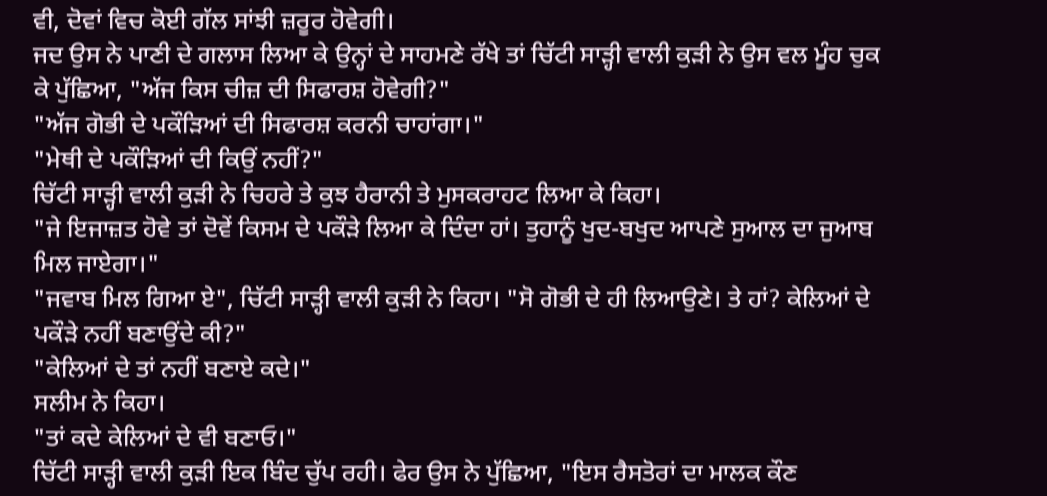ਵੀ, ਦੋਵਾਂ ਵਿਚ ਕੋਈ ਗੱਲ ਸਾਂਝੀ ਜ਼ਰੂਰ ਹੋਵੇਗੀ।
ਜਦ ਉਸ ਨੇ ਪਾਣੀ ਦੇ ਗਲਾਸ ਲਿਆ ਕੇ ਉਨ੍ਹਾਂ ਦੇ ਸਾਹਮਣੇ ਰੱਖੇ ਤਾਂ ਚਿੱਟੀ ਸਾੜ੍ਹੀ ਵਾਲੀ ਕੁੜੀ ਨੇ ਉਸ ਵਲ ਮੂੰਹ ਚੁਕ ਕੇ ਪੁੱਛਿਆ, "ਅੱਜ ਕਿਸ ਚੀਜ਼ ਦੀ ਸਿਫਾਰਸ਼ ਹੋਵੇਗੀ?"
"ਅੱਜ ਗੋਭੀ ਦੇ ਪਕੌੜਿਆਂ ਦੀ ਸਿਫਾਰਸ਼ ਕਰਨੀ ਚਾਹਾਂਗਾ।"
"ਮੇਥੀ ਦੇ ਪਕੌੜਿਆਂ ਦੀ ਕਿਉਂ ਨਹੀਂ?"
ਚਿੱਟੀ ਸਾੜ੍ਹੀ ਵਾਲੀ ਕੁੜੀ ਨੇ ਚਿਹਰੇ ਤੇ ਕੁਝ ਹੈਰਾਨੀ ਤੇ ਮੁਸਕਰਾਹਟ ਲਿਆ ਕੇ ਕਿਹਾ।
"ਜੇ ਇਜਾਜ਼ਤ ਹੋਵੇ ਤਾਂ ਦੋਵੇਂ ਕਿਸਮ ਦੇ ਪਕੌੜੇ ਲਿਆ ਕੇ ਦਿੰਦਾ ਹਾਂ। ਤੁਹਾਨੂੰ ਖੁਦ-ਬਖੁਦ ਆਪਣੇ ਸੁਆਲ ਦਾ ਜੁਆਬ ਮਿਲ ਜਾਏਗਾ।"
"ਜਵਾਬ ਮਿਲ ਗਿਆ ਏ", ਚਿੱਟੀ ਸਾੜ੍ਹੀ ਵਾਲੀ ਕੁੜੀ ਨੇ ਕਿਹਾ। "ਸੋ ਗੋਭੀ ਦੇ ਹੀ ਲਿਆਉਣੇ। ਤੇ ਹਾਂ? ਕੇਲਿਆਂ ਦੇ ਪਕੌੜੇ ਨਹੀਂ ਬਣਾਉਂਦੇ ਕੀ?"
"ਕੇਲਿਆਂ ਦੇ ਤਾਂ ਨਹੀਂ ਬਣਾਏ ਕਦੇ।"
ਸਲੀਮ ਨੇ ਕਿਹਾ।
"ਤਾਂ ਕਦੇ ਕੇਲਿਆਂ ਦੇ ਵੀ ਬਣਾਓ।"
ਚਿੱਟੀ ਸਾੜ੍ਹੀ ਵਾਲੀ ਕੁੜੀ ਇਕ ਬਿੰਦ ਚੁੱਪ ਰਹੀ। ਫੇਰ ਉਸ ਨੇ ਪੁੱਛਿਆ, "ਇਸ ਰੈਸਤੋਰਾਂ ਦਾ ਮਾਲਕ ਕੌਣ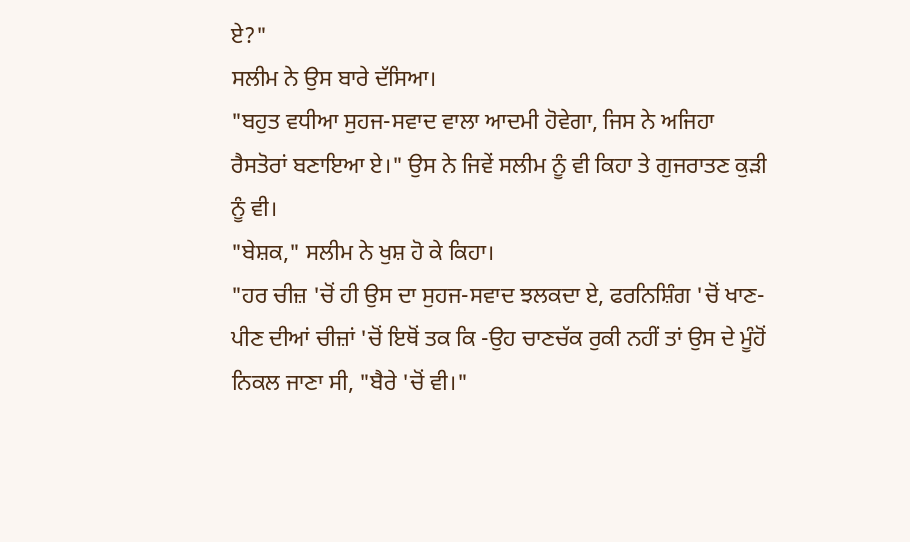ਏ?"
ਸਲੀਮ ਨੇ ਉਸ ਬਾਰੇ ਦੱਸਿਆ।
"ਬਹੁਤ ਵਧੀਆ ਸੁਹਜ-ਸਵਾਦ ਵਾਲਾ ਆਦਮੀ ਹੋਵੇਗਾ, ਜਿਸ ਨੇ ਅਜਿਹਾ ਰੈਸਤੋਰਾਂ ਬਣਾਇਆ ਏ।" ਉਸ ਨੇ ਜਿਵੇਂ ਸਲੀਮ ਨੂੰ ਵੀ ਕਿਹਾ ਤੇ ਗੁਜਰਾਤਣ ਕੁੜੀ ਨੂੰ ਵੀ।
"ਬੇਸ਼ਕ," ਸਲੀਮ ਨੇ ਖੁਸ਼ ਹੋ ਕੇ ਕਿਹਾ।
"ਹਰ ਚੀਜ਼ 'ਚੋਂ ਹੀ ਉਸ ਦਾ ਸੁਹਜ-ਸਵਾਦ ਝਲਕਦਾ ਏ, ਫਰਨਿਸ਼ਿੰਗ 'ਚੋਂ ਖਾਣ-ਪੀਣ ਦੀਆਂ ਚੀਜ਼ਾਂ 'ਚੋਂ ਇਥੋਂ ਤਕ ਕਿ -ਉਹ ਚਾਣਚੱਕ ਰੁਕੀ ਨਹੀਂ ਤਾਂ ਉਸ ਦੇ ਮੂੰਹੋਂ ਨਿਕਲ ਜਾਣਾ ਸੀ, "ਬੈਰੇ 'ਚੋਂ ਵੀ।"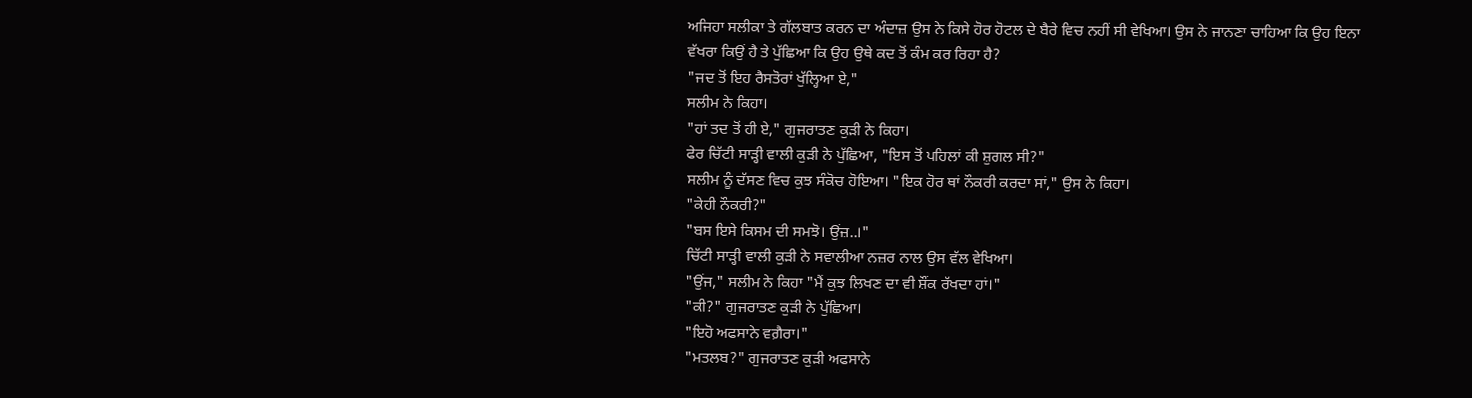ਅਜਿਹਾ ਸਲੀਕਾ ਤੇ ਗੱਲਬਾਤ ਕਰਨ ਦਾ ਅੰਦਾਜ਼ ਉਸ ਨੇ ਕਿਸੇ ਹੋਰ ਹੋਟਲ ਦੇ ਬੈਰੇ ਵਿਚ ਨਹੀਂ ਸੀ ਵੇਖਿਆ। ਉਸ ਨੇ ਜਾਨਣਾ ਚਾਹਿਆ ਕਿ ਉਹ ਇਨਾ ਵੱਖਰਾ ਕਿਉਂ ਹੈ ਤੇ ਪੁੱਛਿਆ ਕਿ ਉਹ ਉਥੇ ਕਦ ਤੋਂ ਕੰਮ ਕਰ ਰਿਹਾ ਹੈ?
"ਜਦ ਤੋਂ ਇਹ ਰੈਸਤੋਰਾਂ ਖੁੱਲ੍ਹਿਆ ਏ,"
ਸਲੀਮ ਨੇ ਕਿਹਾ।
"ਹਾਂ ਤਦ ਤੋਂ ਹੀ ਏ," ਗੁਜਰਾਤਣ ਕੁੜੀ ਨੇ ਕਿਹਾ।
ਫੇਰ ਚਿੱਟੀ ਸਾੜ੍ਹੀ ਵਾਲੀ ਕੁੜੀ ਨੇ ਪੁੱਛਿਆ, "ਇਸ ਤੋਂ ਪਹਿਲਾਂ ਕੀ ਸ਼ੁਗਲ ਸੀ?"
ਸਲੀਮ ਨੂੰ ਦੱਸਣ ਵਿਚ ਕੁਝ ਸੰਕੋਚ ਹੋਇਆ। "ਇਕ ਹੋਰ ਥਾਂ ਨੌਕਰੀ ਕਰਦਾ ਸਾਂ," ਉਸ ਨੇ ਕਿਹਾ।
"ਕੇਹੀ ਨੌਕਰੀ?"
"ਬਸ ਇਸੇ ਕਿਸਮ ਦੀ ਸਮਝੋ। ਉਂਜ਼..।"
ਚਿੱਟੀ ਸਾੜ੍ਹੀ ਵਾਲੀ ਕੁੜੀ ਨੇ ਸਵਾਲੀਆ ਨਜ਼ਰ ਨਾਲ ਉਸ ਵੱਲ ਵੇਖਿਆ।
"ਉਂਜ," ਸਲੀਮ ਨੇ ਕਿਹਾ "ਮੈਂ ਕੁਝ ਲਿਖਣ ਦਾ ਵੀ ਸ਼ੌਂਕ ਰੱਖਦਾ ਹਾਂ।"
"ਕੀ?" ਗੁਜਰਾਤਣ ਕੁੜੀ ਨੇ ਪੁੱਛਿਆ।
"ਇਹੋ ਅਫਸਾਨੇ ਵਗ਼ੈਰਾ।"
"ਮਤਲਬ?" ਗੁਜਰਾਤਣ ਕੁੜੀ ਅਫਸਾਨੇ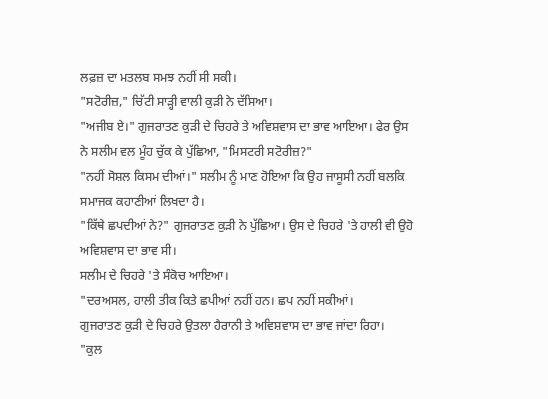ਲਫ਼ਜ਼ ਦਾ ਮਤਲਬ ਸਮਝ ਨਹੀਂ ਸੀ ਸਕੀ।
"ਸਟੋਰੀਜ਼," ਚਿੱਟੀ ਸਾੜ੍ਹੀ ਵਾਲੀ ਕੁੜੀ ਨੇ ਦੱਸਿਆ।
"ਅਜੀਬ ਏ।" ਗੁਜਰਾਤਣ ਕੁੜੀ ਦੇ ਚਿਹਰੇ ਤੇ ਅਵਿਸ਼ਵਾਸ ਦਾ ਭਾਵ ਆਇਆ। ਫੇਰ ਉਸ ਨੇ ਸਲੀਮ ਵਲ ਮੂੰਹ ਚੁੱਕ ਕੇ ਪੁੱਛਿਆ, "ਮਿਸਟਰੀ ਸਟੋਰੀਜ਼?"
"ਨਹੀਂ ਸੋਸ਼ਲ ਕਿਸਮ ਦੀਆਂ।" ਸਲੀਮ ਨੂੰ ਮਾਣ ਹੋਇਆ ਕਿ ਉਹ ਜਾਸੂਸੀ ਨਹੀਂ ਬਲਕਿ ਸਮਾਜਕ ਕਹਾਣੀਆਂ ਲਿਖਦਾ ਹੈ।
"ਕਿੱਥੇ ਛਪਦੀਆਂ ਨੇ?" ਗੁਜਰਾਤਣ ਕੁੜੀ ਨੇ ਪੁੱਛਿਆ। ਉਸ ਦੇ ਚਿਹਰੇ 'ਤੇ ਹਾਲੀ ਵੀ ਉਹੋ ਅਵਿਸ਼ਵਾਸ ਦਾ ਭਾਵ ਸੀ।
ਸਲੀਮ ਦੇ ਚਿਹਰੇ 'ਤੇ ਸੰਕੋਚ ਆਇਆ।
"ਦਰਅਸਲ, ਹਾਲੀ ਤੀਕ ਕਿਤੇ ਛਪੀਆਂ ਨਹੀਂ ਹਨ। ਛਪ ਨਹੀਂ ਸਕੀਆਂ।
ਗੁਜਰਾਤਣ ਕੁੜੀ ਦੇ ਚਿਹਰੇ ਉਤਲਾ ਹੈਰਾਨੀ ਤੇ ਅਵਿਸ਼ਵਾਸ ਦਾ ਭਾਵ ਜਾਂਦਾ ਰਿਹਾ।
"ਕੁਲ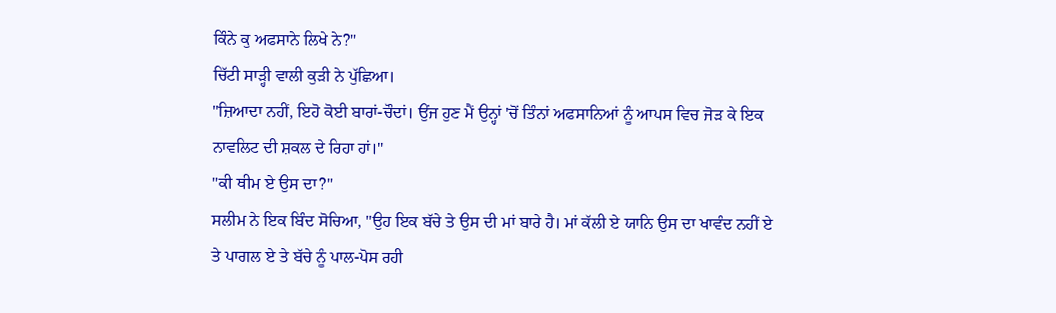ਕਿੰਨੇ ਕੁ ਅਫਸਾਨੇ ਲਿਖੇ ਨੇ?"
ਚਿੱਟੀ ਸਾੜ੍ਹੀ ਵਾਲੀ ਕੁੜੀ ਨੇ ਪੁੱਛਿਆ।
"ਜ਼ਿਆਦਾ ਨਹੀਂ, ਇਹੋ ਕੋਈ ਬਾਰਾਂ-ਚੌਦਾਂ। ਉਂਜ ਹੁਣ ਮੈਂ ਉਨ੍ਹਾਂ 'ਚੋਂ ਤਿੰਨਾਂ ਅਫਸਾਨਿਆਂ ਨੂੰ ਆਪਸ ਵਿਚ ਜੋੜ ਕੇ ਇਕ ਨਾਵਲਿਟ ਦੀ ਸ਼ਕਲ ਦੇ ਰਿਹਾ ਹਾਂ।"
"ਕੀ ਥੀਮ ਏ ਉਸ ਦਾ?"
ਸਲੀਮ ਨੇ ਇਕ ਬਿੰਦ ਸੋਚਿਆ, "ਉਹ ਇਕ ਬੱਚੇ ਤੇ ਉਸ ਦੀ ਮਾਂ ਬਾਰੇ ਹੈ। ਮਾਂ ਕੱਲੀ ਏ ਯਾਨਿ ਉਸ ਦਾ ਖਾਵੰਦ ਨਹੀਂ ਏ ਤੇ ਪਾਗਲ ਏ ਤੇ ਬੱਚੇ ਨੂੰ ਪਾਲ-ਪੋਸ ਰਹੀ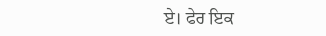ਏ। ਫੇਰ ਇਕ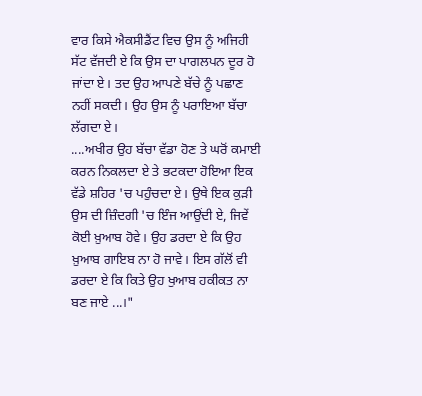ਵਾਰ ਕਿਸੇ ਐਕਸੀਡੈਂਟ ਵਿਚ ਉਸ ਨੂੰ ਅਜਿਹੀ ਸੱਟ ਵੱਜਦੀ ਏ ਕਿ ਉਸ ਦਾ ਪਾਗਲਪਨ ਦੂਰ ਹੋ ਜਾਂਦਾ ਏ। ਤਦ ਉਹ ਆਪਣੇ ਬੱਚੇ ਨੂੰ ਪਛਾਣ ਨਹੀਂ ਸਕਦੀ। ਉਹ ਉਸ ਨੂੰ ਪਰਾਇਆ ਬੱਚਾ ਲੱਗਦਾ ਏ।
....ਅਖੀਰ ਉਹ ਬੱਚਾ ਵੱਡਾ ਹੋਣ ਤੇ ਘਰੋਂ ਕਮਾਈ ਕਰਨ ਨਿਕਲਦਾ ਏ ਤੇ ਭਟਕਦਾ ਹੋਇਆ ਇਕ ਵੱਡੇ ਸ਼ਹਿਰ 'ਚ ਪਹੁੰਚਦਾ ਏ। ਉਥੇ ਇਕ ਕੁੜੀ ਉਸ ਦੀ ਜ਼ਿੰਦਗੀ 'ਚ ਇੰਜ ਆਉਂਦੀ ਏ, ਜਿਵੇਂ ਕੋਈ ਖ਼ੁਆਬ ਹੋਵੇ। ਉਹ ਡਰਦਾ ਏ ਕਿ ਉਹ ਖ਼ੁਆਬ ਗਾਇਬ ਨਾ ਹੋ ਜਾਵੇ। ਇਸ ਗੱਲੋਂ ਵੀ ਡਰਦਾ ਏ ਕਿ ਕਿਤੇ ਉਹ ਖੁਆਬ ਹਕੀਕਤ ਨਾ ਬਣ ਜਾਏ ...।"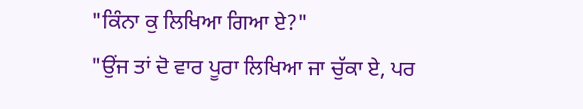"ਕਿੰਨਾ ਕੁ ਲਿਖਿਆ ਗਿਆ ਏ?"
"ਉਂਜ ਤਾਂ ਦੋ ਵਾਰ ਪੂਰਾ ਲਿਖਿਆ ਜਾ ਚੁੱਕਾ ਏ, ਪਰ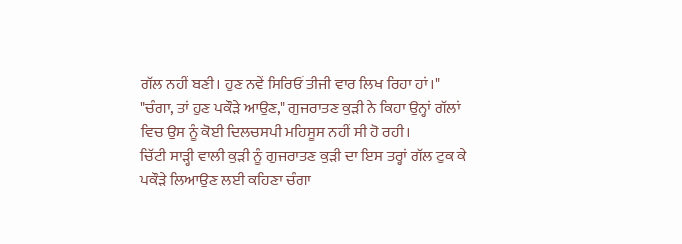ਗੱਲ ਨਹੀਂ ਬਣੀ। ਹੁਣ ਨਵੇਂ ਸਿਰਿਓਂ ਤੀਜੀ ਵਾਰ ਲਿਖ ਰਿਹਾ ਹਾਂ।"
"ਚੰਗਾ, ਤਾਂ ਹੁਣ ਪਕੌੜੇ ਆਉਣ," ਗੁਜਰਾਤਣ ਕੁੜੀ ਨੇ ਕਿਹਾ ਉਨ੍ਹਾਂ ਗੱਲਾਂ ਵਿਚ ਉਸ ਨੂੰ ਕੋਈ ਦਿਲਚਸਪੀ ਮਹਿਸੂਸ ਨਹੀਂ ਸੀ ਹੋ ਰਹੀ।
ਚਿੱਟੀ ਸਾੜ੍ਹੀ ਵਾਲੀ ਕੁੜੀ ਨੂੰ ਗੁਜਰਾਤਣ ਕੁੜੀ ਦਾ ਇਸ ਤਰ੍ਹਾਂ ਗੱਲ ਟੁਕ ਕੇ ਪਕੌੜੇ ਲਿਆਉਣ ਲਈ ਕਹਿਣਾ ਚੰਗਾ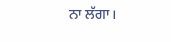ਨਾ ਲੱਗਾ।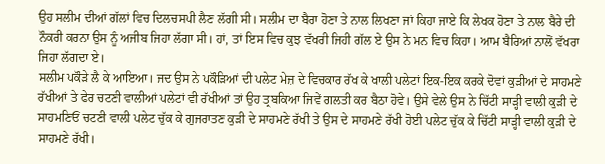ਉਹ ਸਲੀਮ ਦੀਆਂ ਗੱਲਾਂ ਵਿਚ ਦਿਲਚਸਪੀ ਲੈਣ ਲੱਗੀ ਸੀ। ਸਲੀਮ ਦਾ ਬੈਰਾ ਹੋਣਾ ਤੇ ਨਾਲ ਲਿਖਣਾ ਜਾਂ ਕਿਹਾ ਜਾਏ ਕਿ ਲੇਖਕ ਹੋਣਾ ਤੇ ਨਾਲ ਬੈਰੇ ਦੀ ਨੌਕਰੀ ਕਰਨਾ ਉਸ ਨੂੰ ਅਜੀਬ ਜਿਹਾ ਲੱਗਾ ਸੀ। ਹਾਂ, ਤਾਂ ਇਸ ਵਿਚ ਕੁਝ ਵੱਖਰੀ ਜਿਹੀ ਗੱਲ ਏ ਉਸ ਨੇ ਮਨ ਵਿਚ ਕਿਹਾ। ਆਮ ਬੈਰਿਆਂ ਨਾਲੋਂ ਵੱਖਰਾ ਜਿਹਾ ਲੱਗਦਾ ਏ।
ਸਲੀਮ ਪਕੌੜੇ ਲੈ ਕੇ ਆਇਆ। ਜਦ ਉਸ ਨੇ ਪਕੌੜਿਆਂ ਦੀ ਪਲੇਟ ਮੇਜ਼ ਦੇ ਵਿਚਕਾਰ ਰੱਖ ਕੇ ਖਾਲੀ ਪਲੇਟਾਂ ਇਕ-ਇਕ ਕਰਕੇ ਦੋਵਾਂ ਕੁੜੀਆਂ ਦੇ ਸਾਹਮਣੇ ਰੱਖੀਆਂ ਤੇ ਫੇਰ ਚਟਣੀ ਵਾਲੀਆਂ ਪਲੇਟਾਂ ਵੀ ਰੱਖੀਆਂ ਤਾਂ ਉਹ ਤ੍ਰਬਕਿਆ ਜਿਵੇਂ ਗਲਤੀ ਕਰ ਬੈਠਾ ਹੋਵੇ। ਉਸੇ ਵੇਲੇ ਉਸ ਨੇ ਚਿੱਟੀ ਸਾੜ੍ਹੀ ਵਾਲੀ ਕੁੜੀ ਦੇ ਸਾਹਮਣਿਓਂ ਚਟਣੀ ਵਾਲੀ ਪਲੇਟ ਚੁੱਕ ਕੇ ਗੁਜਰਾਤਣ ਕੁੜੀ ਦੇ ਸਾਹਮਣੇ ਰੱਖੀ ਤੇ ਉਸ ਦੇ ਸਾਹਮਣੇ ਰੱਖੀ ਹੋਈ ਪਲੇਟ ਚੁੱਕ ਕੇ ਚਿੱਟੀ ਸਾੜ੍ਹੀ ਵਾਲੀ ਕੁੜੀ ਦੇ ਸਾਹਮਣੇ ਰੱਖੀ।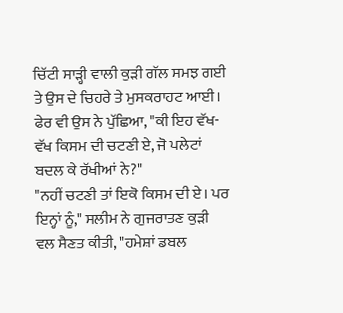ਚਿੱਟੀ ਸਾੜ੍ਹੀ ਵਾਲੀ ਕੁੜੀ ਗੱਲ ਸਮਝ ਗਈ ਤੇ ਉਸ ਦੇ ਚਿਹਰੇ ਤੇ ਮੁਸਕਰਾਹਟ ਆਈ। ਫੇਰ ਵੀ ਉਸ ਨੇ ਪੁੱਛਿਆ, "ਕੀ ਇਹ ਵੱਖ-ਵੱਖ ਕਿਸਮ ਦੀ ਚਟਣੀ ਏ, ਜੋ ਪਲੇਟਾਂ ਬਦਲ ਕੇ ਰੱਖੀਆਂ ਨੇ?"
"ਨਹੀਂ ਚਟਣੀ ਤਾਂ ਇਕੋ ਕਿਸਮ ਦੀ ਏ। ਪਰ ਇਨ੍ਹਾਂ ਨੂੰ," ਸਲੀਮ ਨੇ ਗੁਜਰਾਤਣ ਕੁੜੀ ਵਲ ਸੈਣਤ ਕੀਤੀ, "ਹਮੇਸ਼ਾਂ ਡਬਲ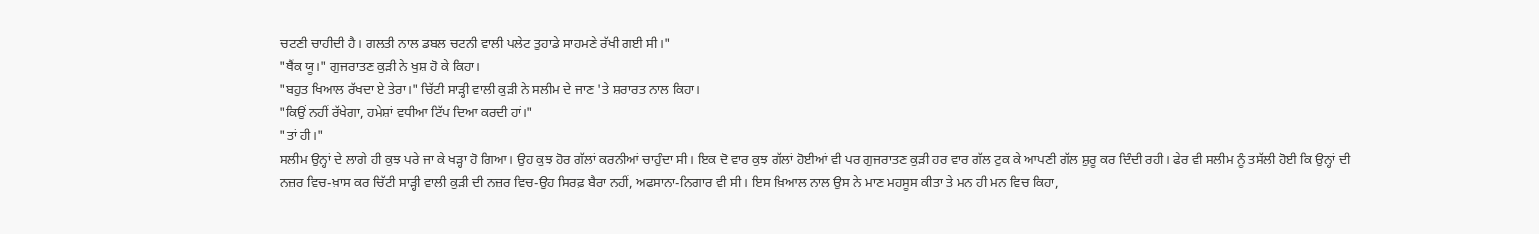ਚਟਣੀ ਚਾਹੀਦੀ ਹੈ। ਗਲਤੀ ਨਾਲ ਡਬਲ ਚਟਨੀ ਵਾਲੀ ਪਲੇਟ ਤੁਹਾਡੇ ਸਾਹਮਣੇ ਰੱਖੀ ਗਈ ਸੀ।"
"ਥੈਂਕ ਯੂ।" ਗੁਜਰਾਤਣ ਕੁੜੀ ਨੇ ਖੁਸ਼ ਹੋ ਕੇ ਕਿਹਾ।
"ਬਹੁਤ ਖਿਆਲ ਰੱਖਦਾ ਏ ਤੇਰਾ।" ਚਿੱਟੀ ਸਾੜ੍ਹੀ ਵਾਲੀ ਕੁੜੀ ਨੇ ਸਲੀਮ ਦੇ ਜਾਣ 'ਤੇ ਸ਼ਰਾਰਤ ਨਾਲ ਕਿਹਾ।
"ਕਿਉਂ ਨਹੀਂ ਰੱਖੇਗਾ, ਹਮੇਸ਼ਾਂ ਵਧੀਆ ਟਿੱਪ ਦਿਆ ਕਰਦੀ ਹਾਂ।"
"ਤਾਂ ਹੀ।"
ਸਲੀਮ ਉਨ੍ਹਾਂ ਦੇ ਲਾਗੇ ਹੀ ਕੁਝ ਪਰੇ ਜਾ ਕੇ ਖੜ੍ਹਾ ਹੋ ਗਿਆ। ਉਹ ਕੁਝ ਹੋਰ ਗੱਲਾਂ ਕਰਨੀਆਂ ਚਾਹੁੰਦਾ ਸੀ। ਇਕ ਦੋ ਵਾਰ ਕੁਝ ਗੱਲਾਂ ਹੋਈਆਂ ਵੀ ਪਰ ਗੁਜਰਾਤਣ ਕੁੜੀ ਹਰ ਵਾਰ ਗੱਲ ਟੁਕ ਕੇ ਆਪਣੀ ਗੱਲ ਸ਼ੁਰੂ ਕਰ ਦਿੰਦੀ ਰਹੀ। ਫੇਰ ਵੀ ਸਲੀਮ ਨੂੰ ਤਸੱਲੀ ਹੋਈ ਕਿ ਉਨ੍ਹਾਂ ਦੀ ਨਜ਼ਰ ਵਿਚ-ਖ਼ਾਸ ਕਰ ਚਿੱਟੀ ਸਾੜ੍ਹੀ ਵਾਲੀ ਕੁੜੀ ਦੀ ਨਜ਼ਰ ਵਿਚ-ਉਹ ਸਿਰਫ਼ ਬੈਰਾ ਨਹੀਂ, ਅਫਸਾਨਾ-ਨਿਗਾਰ ਵੀ ਸੀ। ਇਸ ਖ਼ਿਆਲ ਨਾਲ ਉਸ ਨੇ ਮਾਣ ਮਹਸੂਸ ਕੀਤਾ ਤੇ ਮਨ ਹੀ ਮਨ ਵਿਚ ਕਿਹਾ,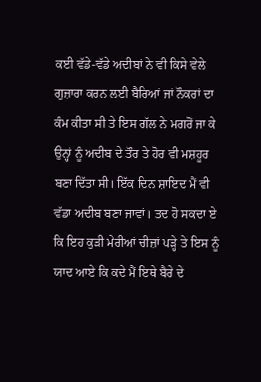ਕਈ ਵੱਡੇ-ਵੱਡੇ ਅਦੀਬਾਂ ਨੇ ਵੀ ਕਿਸੇ ਵੇਲੇ ਗੁਜ਼ਾਰਾ ਕਰਨ ਲਈ ਬੈਰਿਆਂ ਜਾਂ ਨੌਕਰਾਂ ਦਾ ਕੰਮ ਕੀਤਾ ਸੀ ਤੇ ਇਸ ਗੱਲ ਨੇ ਮਗਰੋਂ ਜਾ ਕੇ ਉਨ੍ਹਾਂ ਨੂੰ ਅਦੀਬ ਦੇ ਤੌਰ ਤੇ ਹੋਰ ਵੀ ਮਸ਼ਹੂਰ ਬਣਾ ਦਿੱਤਾ ਸੀ। ਇੱਕ ਦਿਨ ਸ਼ਾਇਦ ਮੈਂ ਵੀ ਵੱਡਾ ਅਦੀਬ ਬਣਾ ਜਾਵਾਂ। ਤਦ ਹੋ ਸਕਦਾ ਏ ਕਿ ਇਹ ਕੁੜੀ ਮੇਰੀਆਂ ਚੀਜ਼ਾਂ ਪੜ੍ਹੇ ਤੇ ਇਸ ਨੂੰ ਯਾਦ ਆਏ ਕਿ ਕਦੇ ਮੈਂ ਇਥੇ ਬੈਰੇ ਦੇ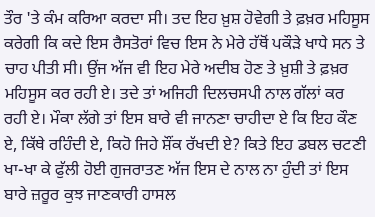ਤੌਰ 'ਤੇ ਕੰਮ ਕਰਿਆ ਕਰਦਾ ਸੀ। ਤਦ ਇਹ ਖ਼ੁਸ਼ ਹੋਵੇਗੀ ਤੇ ਫ਼ਖ਼ਰ ਮਹਿਸੂਸ ਕਰੇਗੀ ਕਿ ਕਦੇ ਇਸ ਰੈਸਤੋਰਾਂ ਵਿਚ ਇਸ ਨੇ ਮੇਰੇ ਹੱਥੋਂ ਪਕੌੜੇ ਖਾਧੇ ਸਨ ਤੇ ਚਾਹ ਪੀਤੀ ਸੀ। ਉਂਜ ਅੱਜ ਵੀ ਇਹ ਮੇਰੇ ਅਦੀਬ ਹੋਣ ਤੇ ਖ਼ੁਸ਼ੀ ਤੇ ਫ਼ਖ਼ਰ ਮਹਿਸੂਸ ਕਰ ਰਹੀ ਏ। ਤਦੇ ਤਾਂ ਅਜਿਹੀ ਦਿਲਚਸਪੀ ਨਾਲ ਗੱਲਾਂ ਕਰ ਰਹੀ ਏ। ਮੌਕਾ ਲੱਗੇ ਤਾਂ ਇਸ ਬਾਰੇ ਵੀ ਜਾਨਣਾ ਚਾਹੀਦਾ ਏ ਕਿ ਇਹ ਕੌਣ ਏ, ਕਿੱਥੇ ਰਹਿੰਦੀ ਏ, ਕਿਹੋ ਜਿਹੇ ਸ਼ੌਂਕ ਰੱਖਦੀ ਏ? ਕਿਤੇ ਇਹ ਡਬਲ ਚਟਣੀ ਖਾ-ਖਾ ਕੇ ਫੁੱਲੀ ਹੋਈ ਗੁਜਰਾਤਣ ਅੱਜ ਇਸ ਦੇ ਨਾਲ ਨਾ ਹੁੰਦੀ ਤਾਂ ਇਸ ਬਾਰੇ ਜ਼ਰੂਰ ਕੁਝ ਜਾਣਕਾਰੀ ਹਾਸਲ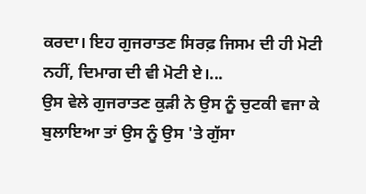ਕਰਦਾ। ਇਹ ਗੁਜਰਾਤਣ ਸਿਰਫ਼ ਜਿਸਮ ਦੀ ਹੀ ਮੋਟੀ ਨਹੀਂ, ਦਿਮਾਗ ਦੀ ਵੀ ਮੋਟੀ ਏ।...
ਉਸ ਵੇਲੇ ਗੁਜਰਾਤਣ ਕੁੜੀ ਨੇ ਉਸ ਨੂੰ ਚੁਟਕੀ ਵਜਾ ਕੇ ਬੁਲਾਇਆ ਤਾਂ ਉਸ ਨੂੰ ਉਸ 'ਤੇ ਗੁੱਸਾ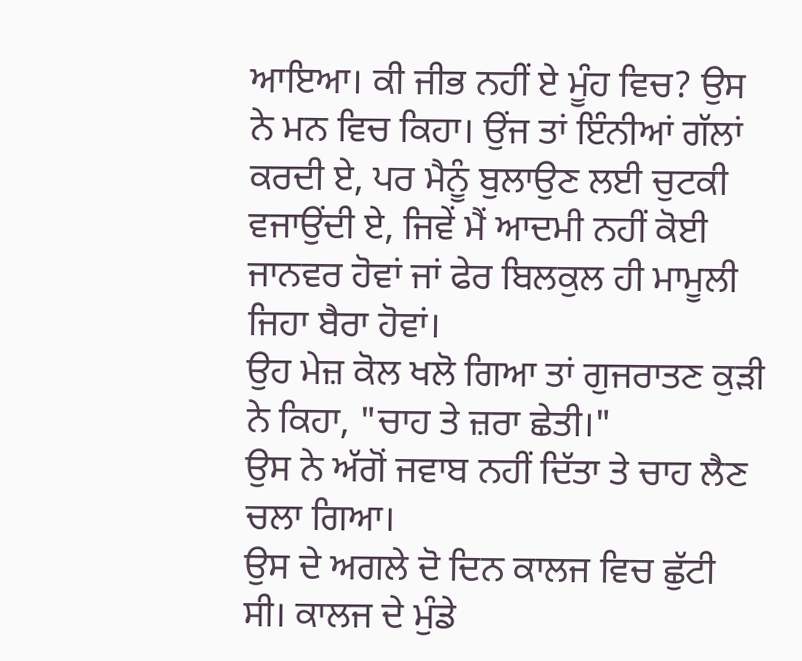ਆਇਆ। ਕੀ ਜੀਭ ਨਹੀਂ ਏ ਮੂੰਹ ਵਿਚ? ਉਸ ਨੇ ਮਨ ਵਿਚ ਕਿਹਾ। ਉਂਜ ਤਾਂ ਇੰਨੀਆਂ ਗੱਲਾਂ ਕਰਦੀ ਏ, ਪਰ ਮੈਨੂੰ ਬੁਲਾਉਣ ਲਈ ਚੁਟਕੀ ਵਜਾਉਂਦੀ ਏ, ਜਿਵੇਂ ਮੈਂ ਆਦਮੀ ਨਹੀਂ ਕੋਈ ਜਾਨਵਰ ਹੋਵਾਂ ਜਾਂ ਫੇਰ ਬਿਲਕੁਲ ਹੀ ਮਾਮੂਲੀ ਜਿਹਾ ਬੈਰਾ ਹੋਵਾਂ।
ਉਹ ਮੇਜ਼ ਕੋਲ ਖਲੋ ਗਿਆ ਤਾਂ ਗੁਜਰਾਤਣ ਕੁੜੀ ਨੇ ਕਿਹਾ, "ਚਾਹ ਤੇ ਜ਼ਰਾ ਛੇਤੀ।"
ਉਸ ਨੇ ਅੱਗੋਂ ਜਵਾਬ ਨਹੀਂ ਦਿੱਤਾ ਤੇ ਚਾਹ ਲੈਣ ਚਲਾ ਗਿਆ।
ਉਸ ਦੇ ਅਗਲੇ ਦੋ ਦਿਨ ਕਾਲਜ ਵਿਚ ਛੁੱਟੀ ਸੀ। ਕਾਲਜ ਦੇ ਮੁੰਡੇ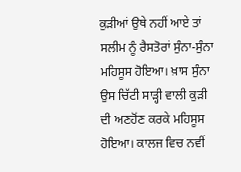ਕੁੜੀਆਂ ਉਥੇ ਨਹੀਂ ਆਏ ਤਾਂ ਸਲੀਮ ਨੂੰ ਰੈਸਤੋਰਾਂ ਸੁੰਨਾ-ਸੁੰਨਾ ਮਹਿਸੂਸ ਹੋਇਆ। ਖ਼ਾਸ ਸੁੰਨਾ ਉਸ ਚਿੱਟੀ ਸਾੜ੍ਹੀ ਵਾਲੀ ਕੁੜੀ ਦੀ ਅਣਹੋਂਣ ਕਰਕੇ ਮਹਿਸੂਸ ਹੋਇਆ। ਕਾਲਜ ਵਿਚ ਨਵੀਂ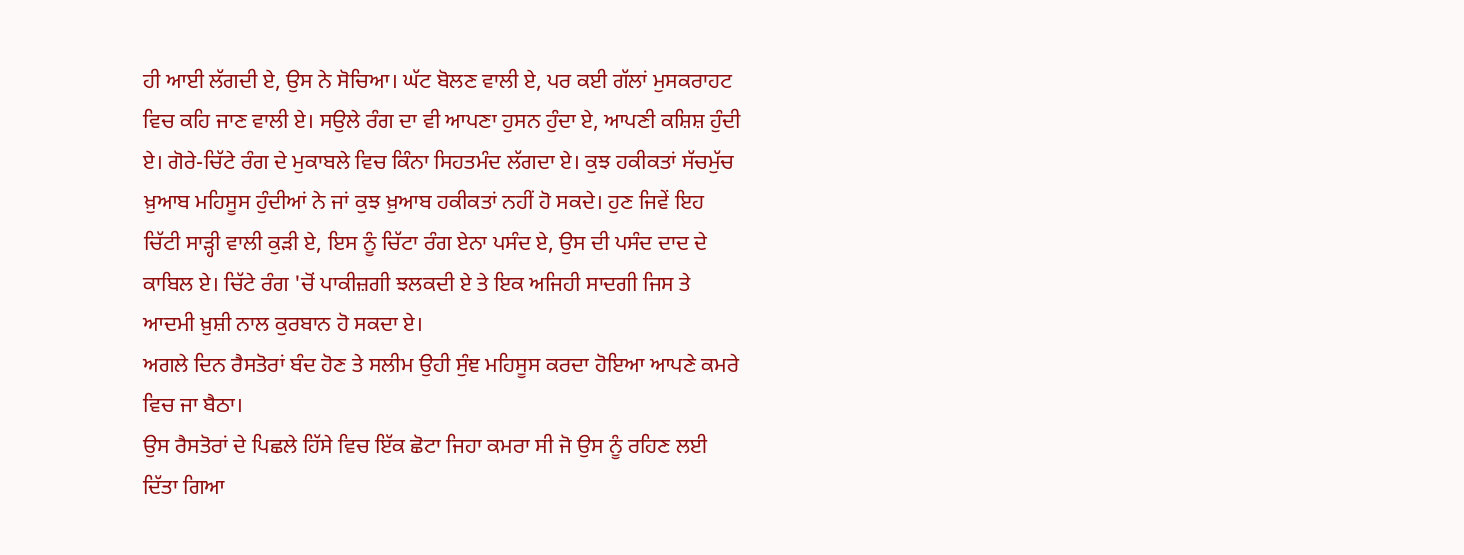ਹੀ ਆਈ ਲੱਗਦੀ ਏ, ਉਸ ਨੇ ਸੋਚਿਆ। ਘੱਟ ਬੋਲਣ ਵਾਲੀ ਏ, ਪਰ ਕਈ ਗੱਲਾਂ ਮੁਸਕਰਾਹਟ ਵਿਚ ਕਹਿ ਜਾਣ ਵਾਲੀ ਏ। ਸਉਲੇ ਰੰਗ ਦਾ ਵੀ ਆਪਣਾ ਹੁਸਨ ਹੁੰਦਾ ਏ, ਆਪਣੀ ਕਸ਼ਿਸ਼ ਹੁੰਦੀ ਏ। ਗੋਰੇ-ਚਿੱਟੇ ਰੰਗ ਦੇ ਮੁਕਾਬਲੇ ਵਿਚ ਕਿੰਨਾ ਸਿਹਤਮੰਦ ਲੱਗਦਾ ਏ। ਕੁਝ ਹਕੀਕਤਾਂ ਸੱਚਮੁੱਚ ਖ਼ੁਆਬ ਮਹਿਸੂਸ ਹੁੰਦੀਆਂ ਨੇ ਜਾਂ ਕੁਝ ਖ਼ੁਆਬ ਹਕੀਕਤਾਂ ਨਹੀਂ ਹੋ ਸਕਦੇ। ਹੁਣ ਜਿਵੇਂ ਇਹ ਚਿੱਟੀ ਸਾੜ੍ਹੀ ਵਾਲੀ ਕੁੜੀ ਏ, ਇਸ ਨੂੰ ਚਿੱਟਾ ਰੰਗ ਏਨਾ ਪਸੰਦ ਏ, ਉਸ ਦੀ ਪਸੰਦ ਦਾਦ ਦੇ ਕਾਬਿਲ ਏ। ਚਿੱਟੇ ਰੰਗ 'ਚੋਂ ਪਾਕੀਜ਼ਗੀ ਝਲਕਦੀ ਏ ਤੇ ਇਕ ਅਜਿਹੀ ਸਾਦਗੀ ਜਿਸ ਤੇ ਆਦਮੀ ਖ਼ੁਸ਼ੀ ਨਾਲ ਕੁਰਬਾਨ ਹੋ ਸਕਦਾ ਏ।
ਅਗਲੇ ਦਿਨ ਰੈਸਤੋਰਾਂ ਬੰਦ ਹੋਣ ਤੇ ਸਲੀਮ ਉਹੀ ਸੁੰਞ ਮਹਿਸੂਸ ਕਰਦਾ ਹੋਇਆ ਆਪਣੇ ਕਮਰੇ ਵਿਚ ਜਾ ਬੈਠਾ।
ਉਸ ਰੈਸਤੋਰਾਂ ਦੇ ਪਿਛਲੇ ਹਿੱਸੇ ਵਿਚ ਇੱਕ ਛੋਟਾ ਜਿਹਾ ਕਮਰਾ ਸੀ ਜੋ ਉਸ ਨੂੰ ਰਹਿਣ ਲਈ ਦਿੱਤਾ ਗਿਆ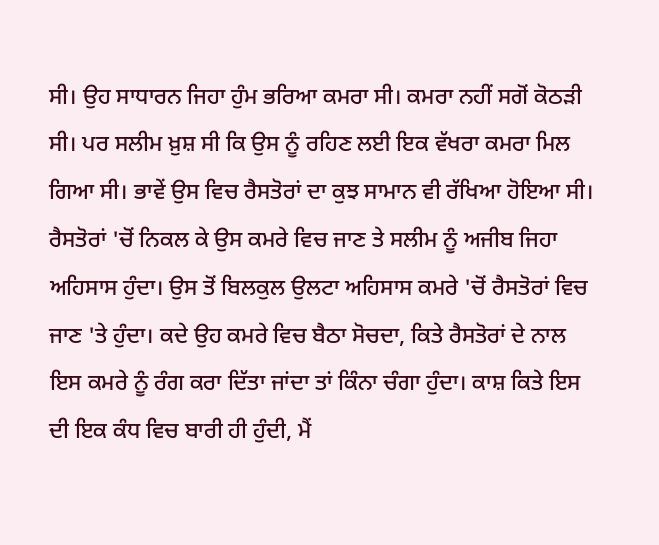ਸੀ। ਉਹ ਸਾਧਾਰਨ ਜਿਹਾ ਹੁੰਮ ਭਰਿਆ ਕਮਰਾ ਸੀ। ਕਮਰਾ ਨਹੀਂ ਸਗੋਂ ਕੋਠੜੀ ਸੀ। ਪਰ ਸਲੀਮ ਖ਼ੁਸ਼ ਸੀ ਕਿ ਉਸ ਨੂੰ ਰਹਿਣ ਲਈ ਇਕ ਵੱਖਰਾ ਕਮਰਾ ਮਿਲ ਗਿਆ ਸੀ। ਭਾਵੇਂ ਉਸ ਵਿਚ ਰੈਸਤੋਰਾਂ ਦਾ ਕੁਝ ਸਾਮਾਨ ਵੀ ਰੱਖਿਆ ਹੋਇਆ ਸੀ। ਰੈਸਤੋਰਾਂ 'ਚੋਂ ਨਿਕਲ ਕੇ ਉਸ ਕਮਰੇ ਵਿਚ ਜਾਣ ਤੇ ਸਲੀਮ ਨੂੰ ਅਜੀਬ ਜਿਹਾ ਅਹਿਸਾਸ ਹੁੰਦਾ। ਉਸ ਤੋਂ ਬਿਲਕੁਲ ਉਲਟਾ ਅਹਿਸਾਸ ਕਮਰੇ 'ਚੋਂ ਰੈਸਤੋਰਾਂ ਵਿਚ ਜਾਣ 'ਤੇ ਹੁੰਦਾ। ਕਦੇ ਉਹ ਕਮਰੇ ਵਿਚ ਬੈਠਾ ਸੋਚਦਾ, ਕਿਤੇ ਰੈਸਤੋਰਾਂ ਦੇ ਨਾਲ ਇਸ ਕਮਰੇ ਨੂੰ ਰੰਗ ਕਰਾ ਦਿੱਤਾ ਜਾਂਦਾ ਤਾਂ ਕਿੰਨਾ ਚੰਗਾ ਹੁੰਦਾ। ਕਾਸ਼ ਕਿਤੇ ਇਸ ਦੀ ਇਕ ਕੰਧ ਵਿਚ ਬਾਰੀ ਹੀ ਹੁੰਦੀ, ਮੈਂ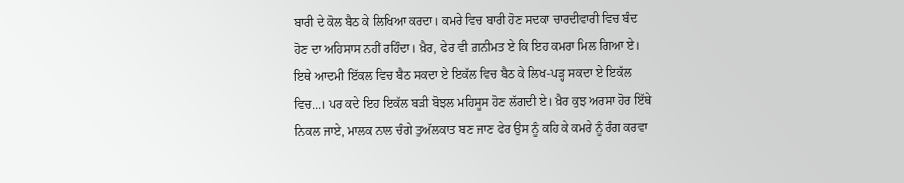ਬਾਰੀ ਦੇ ਕੋਲ ਬੈਠ ਕੇ ਲਿਖਿਆ ਕਰਦਾ। ਕਮਰੇ ਵਿਚ ਬਾਰੀ ਹੋਣ ਸਦਕਾ ਚਾਰਦੀਵਾਰੀ ਵਿਚ ਬੰਦ ਹੋਣ ਦਾ ਅਹਿਸਾਸ ਨਹੀਂ ਰਹਿੰਦਾ। ਖ਼ੈਰ, ਫੇਰ ਵੀ ਗ਼ਨੀਮਤ ਏ ਕਿ ਇਹ ਕਮਰਾ ਮਿਲ ਗਿਆ ਏ। ਇਥੇ ਆਦਮੀ ਇੱਕਲ ਵਿਚ ਬੈਠ ਸਕਦਾ ਏ ਇਕੱਲ ਵਿਚ ਬੈਠ ਕੇ ਲਿਖ-ਪੜ੍ਹ ਸਕਦਾ ਏ ਇਕੱਲ ਵਿਚ...। ਪਰ ਕਦੇ ਇਹ ਇਕੱਲ ਬੜੀ ਬੋਝਲ ਮਹਿਸੂਸ ਹੋਣ ਲੱਗਦੀ ਏ। ਖ਼ੈਰ ਕੁਝ ਅਰਸਾ ਹੋਰ ਇੱਥੇ ਨਿਕਲ ਜਾਏ, ਮਾਲਕ ਨਾਲ ਚੰਗੇ ਤੁਅੱਲਕਾਤ ਬਣ ਜਾਣ ਫੇਰ ਉਸ ਨੂੰ ਕਹਿ ਕੇ ਕਮਰੇ ਨੂੰ ਰੰਗ ਕਰਵਾ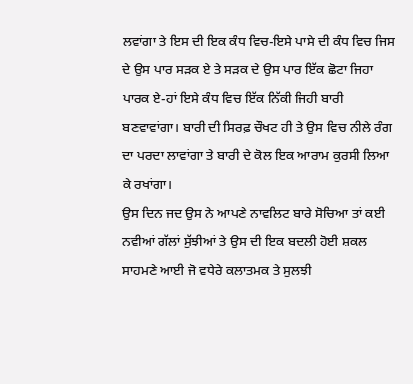ਲਵਾਂਗਾ ਤੇ ਇਸ ਦੀ ਇਕ ਕੰਧ ਵਿਚ-ਇਸੇ ਪਾਸੇ ਦੀ ਕੰਧ ਵਿਚ ਜਿਸ ਦੇ ਉਸ ਪਾਰ ਸੜਕ ਏ ਤੇ ਸੜਕ ਦੇ ਉਸ ਪਾਰ ਇੱਕ ਛੋਟਾ ਜਿਹਾ ਪਾਰਕ ਏ-ਹਾਂ ਇਸੇ ਕੰਧ ਵਿਚ ਇੱਕ ਨਿੱਕੀ ਜਿਹੀ ਬਾਰੀ ਬਣਵਾਵਾਂਗਾ। ਬਾਰੀ ਦੀ ਸਿਰਫ਼ ਚੌਖਟ ਹੀ ਤੇ ਉਸ ਵਿਚ ਨੀਲੇ ਰੰਗ ਦਾ ਪਰਦਾ ਲਾਵਾਂਗਾ ਤੇ ਬਾਰੀ ਦੇ ਕੋਲ ਇਕ ਆਰਾਮ ਕੁਰਸੀ ਲਿਆ ਕੇ ਰਖਾਂਗਾ।
ਉਸ ਦਿਨ ਜਦ ਉਸ ਨੇ ਆਪਣੇ ਨਾਵਲਿਟ ਬਾਰੇ ਸੋਚਿਆ ਤਾਂ ਕਈ ਨਵੀਆਂ ਗੱਲਾਂ ਸੁੱਝੀਆਂ ਤੇ ਉਸ ਦੀ ਇਕ ਬਦਲੀ ਹੋਈ ਸ਼ਕਲ ਸਾਹਮਣੇ ਆਈ ਜੋ ਵਧੇਰੇ ਕਲਾਤਮਕ ਤੇ ਸੁਲਝੀ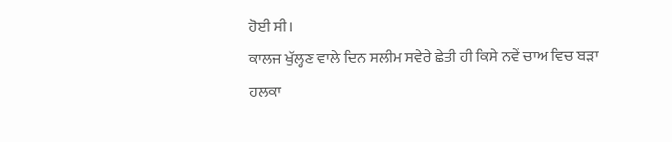ਹੋਈ ਸੀ।
ਕਾਲਜ ਖੁੱਲ੍ਹਣ ਵਾਲੇ ਦਿਨ ਸਲੀਮ ਸਵੇਰੇ ਛੇਤੀ ਹੀ ਕਿਸੇ ਨਵੇਂ ਚਾਅ ਵਿਚ ਬੜਾ ਹਲਕਾ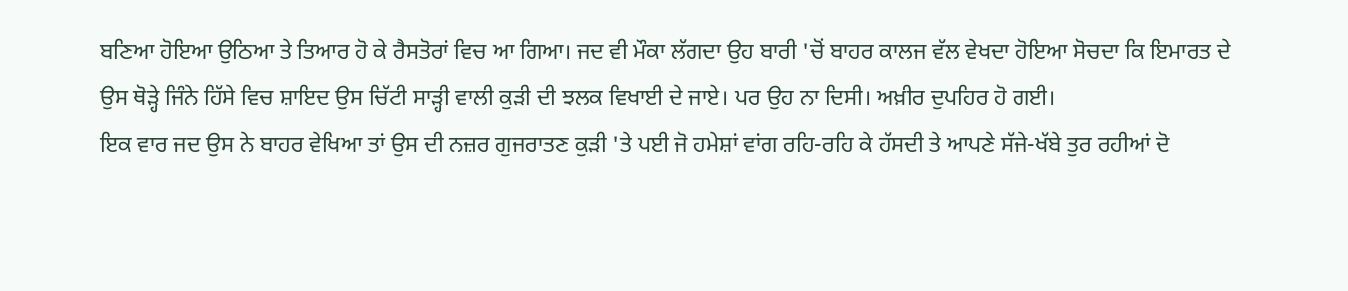ਬਣਿਆ ਹੋਇਆ ਉਠਿਆ ਤੇ ਤਿਆਰ ਹੋ ਕੇ ਰੈਸਤੋਰਾਂ ਵਿਚ ਆ ਗਿਆ। ਜਦ ਵੀ ਮੌਕਾ ਲੱਗਦਾ ਉਹ ਬਾਰੀ 'ਚੋਂ ਬਾਹਰ ਕਾਲਜ ਵੱਲ ਵੇਖਦਾ ਹੋਇਆ ਸੋਚਦਾ ਕਿ ਇਮਾਰਤ ਦੇ ਉਸ ਥੋੜ੍ਹੇ ਜਿੰਨੇ ਹਿੱਸੇ ਵਿਚ ਸ਼ਾਇਦ ਉਸ ਚਿੱਟੀ ਸਾੜ੍ਹੀ ਵਾਲੀ ਕੁੜੀ ਦੀ ਝਲਕ ਵਿਖਾਈ ਦੇ ਜਾਏ। ਪਰ ਉਹ ਨਾ ਦਿਸੀ। ਅਖ਼ੀਰ ਦੁਪਹਿਰ ਹੋ ਗਈ।
ਇਕ ਵਾਰ ਜਦ ਉਸ ਨੇ ਬਾਹਰ ਵੇਖਿਆ ਤਾਂ ਉਸ ਦੀ ਨਜ਼ਰ ਗੁਜਰਾਤਣ ਕੁੜੀ 'ਤੇ ਪਈ ਜੋ ਹਮੇਸ਼ਾਂ ਵਾਂਗ ਰਹਿ-ਰਹਿ ਕੇ ਹੱਸਦੀ ਤੇ ਆਪਣੇ ਸੱਜੇ-ਖੱਬੇ ਤੁਰ ਰਹੀਆਂ ਦੋ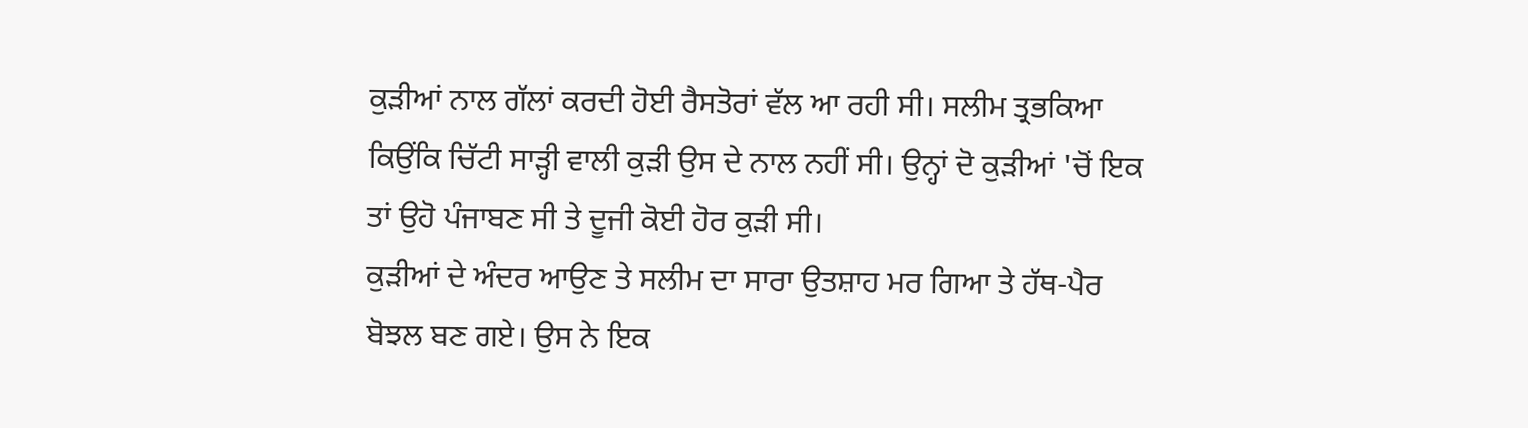ਕੁੜੀਆਂ ਨਾਲ ਗੱਲਾਂ ਕਰਦੀ ਹੋਈ ਰੈਸਤੋਰਾਂ ਵੱਲ ਆ ਰਹੀ ਸੀ। ਸਲੀਮ ਤ੍ਰਭਕਿਆ ਕਿਉਂਕਿ ਚਿੱਟੀ ਸਾੜ੍ਹੀ ਵਾਲੀ ਕੁੜੀ ਉਸ ਦੇ ਨਾਲ ਨਹੀਂ ਸੀ। ਉਨ੍ਹਾਂ ਦੋ ਕੁੜੀਆਂ 'ਚੋਂ ਇਕ ਤਾਂ ਉਹੋ ਪੰਜਾਬਣ ਸੀ ਤੇ ਦੂਜੀ ਕੋਈ ਹੋਰ ਕੁੜੀ ਸੀ।
ਕੁੜੀਆਂ ਦੇ ਅੰਦਰ ਆਉਣ ਤੇ ਸਲੀਮ ਦਾ ਸਾਰਾ ਉਤਸ਼ਾਹ ਮਰ ਗਿਆ ਤੇ ਹੱਥ-ਪੈਰ ਬੋਝਲ ਬਣ ਗਏ। ਉਸ ਨੇ ਇਕ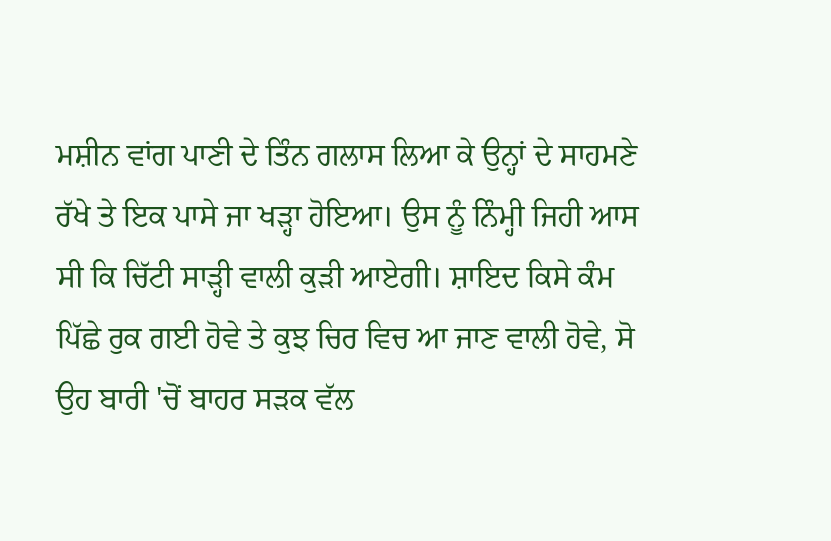ਮਸ਼ੀਨ ਵਾਂਗ ਪਾਣੀ ਦੇ ਤਿੰਨ ਗਲਾਸ ਲਿਆ ਕੇ ਉਨ੍ਹਾਂ ਦੇ ਸਾਹਮਣੇ ਰੱਖੇ ਤੇ ਇਕ ਪਾਸੇ ਜਾ ਖੜ੍ਹਾ ਹੋਇਆ। ਉਸ ਨੂੰ ਨਿੰਮ੍ਹੀ ਜਿਹੀ ਆਸ ਸੀ ਕਿ ਚਿੱਟੀ ਸਾੜ੍ਹੀ ਵਾਲੀ ਕੁੜੀ ਆਏਗੀ। ਸ਼ਾਇਦ ਕਿਸੇ ਕੰਮ ਪਿੱਛੇ ਰੁਕ ਗਈ ਹੋਵੇ ਤੇ ਕੁਝ ਚਿਰ ਵਿਚ ਆ ਜਾਣ ਵਾਲੀ ਹੋਵੇ, ਸੋ ਉਹ ਬਾਰੀ 'ਚੋਂ ਬਾਹਰ ਸੜਕ ਵੱਲ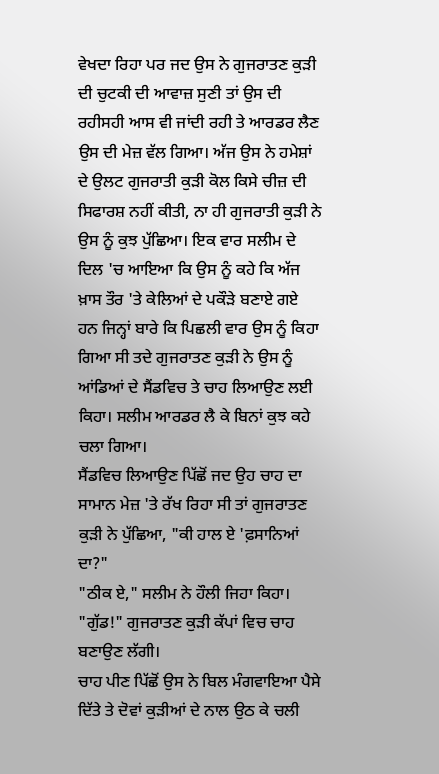ਵੇਖਦਾ ਰਿਹਾ ਪਰ ਜਦ ਉਸ ਨੇ ਗੁਜਰਾਤਣ ਕੁੜੀ ਦੀ ਚੁਟਕੀ ਦੀ ਆਵਾਜ਼ ਸੁਣੀ ਤਾਂ ਉਸ ਦੀ ਰਹੀਸਹੀ ਆਸ ਵੀ ਜਾਂਦੀ ਰਹੀ ਤੇ ਆਰਡਰ ਲੈਣ ਉਸ ਦੀ ਮੇਜ਼ ਵੱਲ ਗਿਆ। ਅੱਜ ਉਸ ਨੇ ਹਮੇਸ਼ਾਂ ਦੇ ਉਲਟ ਗੁਜਰਾਤੀ ਕੁੜੀ ਕੋਲ ਕਿਸੇ ਚੀਜ਼ ਦੀ ਸਿਫਾਰਸ਼ ਨਹੀਂ ਕੀਤੀ, ਨਾ ਹੀ ਗੁਜਰਾਤੀ ਕੁੜੀ ਨੇ ਉਸ ਨੂੰ ਕੁਝ ਪੁੱਛਿਆ। ਇਕ ਵਾਰ ਸਲੀਮ ਦੇ ਦਿਲ 'ਚ ਆਇਆ ਕਿ ਉਸ ਨੂੰ ਕਹੇ ਕਿ ਅੱਜ ਖ਼ਾਸ ਤੌਰ 'ਤੇ ਕੇਲਿਆਂ ਦੇ ਪਕੌੜੇ ਬਣਾਏ ਗਏ ਹਨ ਜਿਨ੍ਹਾਂ ਬਾਰੇ ਕਿ ਪਿਛਲੀ ਵਾਰ ਉਸ ਨੂੰ ਕਿਹਾ ਗਿਆ ਸੀ ਤਦੇ ਗੁਜਰਾਤਣ ਕੁੜੀ ਨੇ ਉਸ ਨੂੰ ਆਂਡਿਆਂ ਦੇ ਸੈਂਡਵਿਚ ਤੇ ਚਾਹ ਲਿਆਉਣ ਲਈ ਕਿਹਾ। ਸਲੀਮ ਆਰਡਰ ਲੈ ਕੇ ਬਿਨਾਂ ਕੁਝ ਕਹੇ ਚਲਾ ਗਿਆ।
ਸੈਂਡਵਿਚ ਲਿਆਉਣ ਪਿੱਛੋਂ ਜਦ ਉਹ ਚਾਹ ਦਾ ਸਾਮਾਨ ਮੇਜ਼ 'ਤੇ ਰੱਖ ਰਿਹਾ ਸੀ ਤਾਂ ਗੁਜਰਾਤਣ ਕੁੜੀ ਨੇ ਪੁੱਛਿਆ, "ਕੀ ਹਾਲ ਏ 'ਫ਼ਸਾਨਿਆਂ ਦਾ?"
"ਠੀਕ ਏ," ਸਲੀਮ ਨੇ ਹੌਲੀ ਜਿਹਾ ਕਿਹਾ।
"ਗੁੱਡ!" ਗੁਜਰਾਤਣ ਕੁੜੀ ਕੱਪਾਂ ਵਿਚ ਚਾਹ ਬਣਾਉਣ ਲੱਗੀ।
ਚਾਹ ਪੀਣ ਪਿੱਛੋਂ ਉਸ ਨੇ ਬਿਲ ਮੰਗਵਾਇਆ ਪੈਸੇ ਦਿੱਤੇ ਤੇ ਦੋਵਾਂ ਕੁੜੀਆਂ ਦੇ ਨਾਲ ਉਠ ਕੇ ਚਲੀ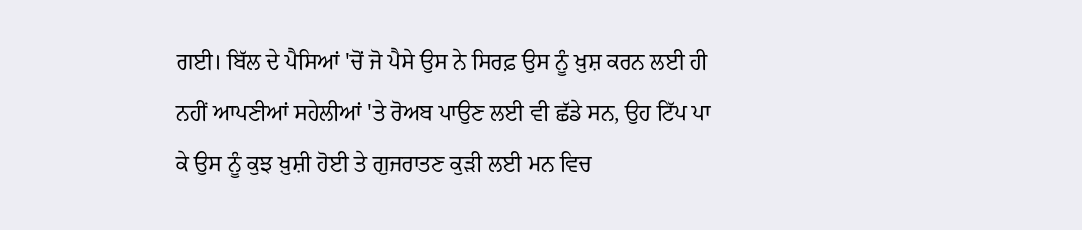ਗਈ। ਬਿੱਲ ਦੇ ਪੈਸਿਆਂ 'ਚੋਂ ਜੋ ਪੈਸੇ ਉਸ ਨੇ ਸਿਰਫ਼ ਉਸ ਨੂੰ ਖ਼ੁਸ਼ ਕਰਨ ਲਈ ਹੀ ਨਹੀਂ ਆਪਣੀਆਂ ਸਹੇਲੀਆਂ 'ਤੇ ਰੋਅਬ ਪਾਉਣ ਲਈ ਵੀ ਛੱਡੇ ਸਨ, ਉਹ ਟਿੱਪ ਪਾ ਕੇ ਉਸ ਨੂੰ ਕੁਝ ਖ਼ੁਸ਼ੀ ਹੋਈ ਤੇ ਗੁਜਰਾਤਣ ਕੁੜੀ ਲਈ ਮਨ ਵਿਚ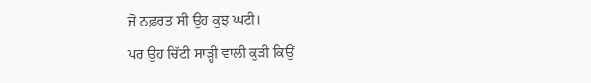ਜੋ ਨਫ਼ਰਤ ਸੀ ਉਹ ਕੁਝ ਘਟੀ।
ਪਰ ਉਹ ਚਿੱਟੀ ਸਾੜ੍ਹੀ ਵਾਲੀ ਕੁੜੀ ਕਿਉਂ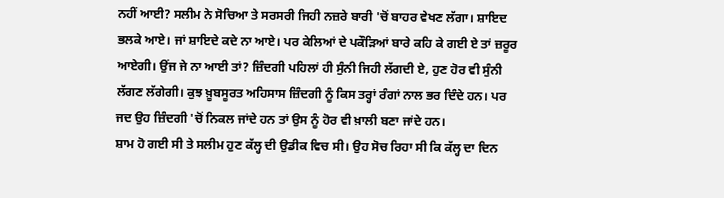ਨਹੀਂ ਆਈ? ਸਲੀਮ ਨੇ ਸੋਚਿਆ ਤੇ ਸਰਸਰੀ ਜਿਹੀ ਨਜ਼ਰੇ ਬਾਰੀ 'ਚੋਂ ਬਾਹਰ ਵੇਖਣ ਲੱਗਾ। ਸ਼ਾਇਦ ਭਲਕੇ ਆਏ। ਜਾਂ ਸ਼ਾਇਦੇ ਕਦੇ ਨਾ ਆਏ। ਪਰ ਕੇਲਿਆਂ ਦੇ ਪਕੌੜਿਆਂ ਬਾਰੇ ਕਹਿ ਕੇ ਗਈ ਏ ਤਾਂ ਜ਼ਰੂਰ ਆਏਗੀ। ਉਂਜ ਜੇ ਨਾ ਆਈ ਤਾਂ? ਜ਼ਿੰਦਗੀ ਪਹਿਲਾਂ ਹੀ ਸੁੰਨੀ ਜਿਹੀ ਲੱਗਦੀ ਏ, ਹੁਣ ਹੋਰ ਵੀ ਸੁੰਨੀ ਲੱਗਣ ਲੱਗੇਗੀ। ਕੁਝ ਖ਼ੂਬਸੂਰਤ ਅਹਿਸਾਸ ਜ਼ਿੰਦਗੀ ਨੂੰ ਕਿਸ ਤਰ੍ਹਾਂ ਰੰਗਾਂ ਨਾਲ ਭਰ ਦਿੰਦੇ ਹਨ। ਪਰ ਜਦ ਉਹ ਜ਼ਿੰਦਗੀ 'ਚੋਂ ਨਿਕਲ ਜਾਂਦੇ ਹਨ ਤਾਂ ਉਸ ਨੂੰ ਹੋਰ ਵੀ ਖ਼ਾਲੀ ਬਣਾ ਜਾਂਦੇ ਹਨ।
ਸ਼ਾਮ ਹੋ ਗਈ ਸੀ ਤੇ ਸਲੀਮ ਹੁਣ ਕੱਲ੍ਹ ਦੀ ਉਡੀਕ ਵਿਚ ਸੀ। ਉਹ ਸੋਚ ਰਿਹਾ ਸੀ ਕਿ ਕੱਲ੍ਹ ਦਾ ਦਿਨ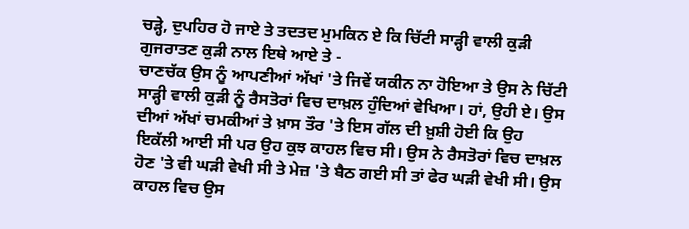ਚੜ੍ਹੇ, ਦੁਪਹਿਰ ਹੋ ਜਾਏ ਤੇ ਤਦਤਦ ਮੁਮਕਿਨ ਏ ਕਿ ਚਿੱਟੀ ਸਾੜ੍ਹੀ ਵਾਲੀ ਕੁੜੀ ਗੁਜਰਾਤਣ ਕੁੜੀ ਨਾਲ ਇਥੇ ਆਏ ਤੇ -
ਚਾਣਚੱਕ ਉਸ ਨੂੰ ਆਪਣੀਆਂ ਅੱਖਾਂ 'ਤੇ ਜਿਵੇਂ ਯਕੀਨ ਨਾ ਹੋਇਆ ਤੇ ਉਸ ਨੇ ਚਿੱਟੀ ਸਾੜ੍ਹੀ ਵਾਲੀ ਕੁੜੀ ਨੂੰ ਰੈਸਤੋਰਾਂ ਵਿਚ ਦਾਖ਼ਲ ਹੁੰਦਿਆਂ ਵੇਖਿਆ। ਹਾਂ, ਉਹੀ ਏ। ਉਸ ਦੀਆਂ ਅੱਖਾਂ ਚਮਕੀਆਂ ਤੇ ਖ਼ਾਸ ਤੌਰ 'ਤੇ ਇਸ ਗੱਲ ਦੀ ਖ਼ੁਸ਼ੀ ਹੋਈ ਕਿ ਉਹ ਇਕੱਲੀ ਆਈ ਸੀ ਪਰ ਉਹ ਕੁਝ ਕਾਹਲ ਵਿਚ ਸੀ। ਉਸ ਨੇ ਰੈਸਤੋਰਾਂ ਵਿਚ ਦਾਖ਼ਲ ਹੋਣ 'ਤੇ ਵੀ ਘੜੀ ਵੇਖੀ ਸੀ ਤੇ ਮੇਜ਼ 'ਤੇ ਬੈਠ ਗਈ ਸੀ ਤਾਂ ਫੇਰ ਘੜੀ ਵੇਖੀ ਸੀ। ਉਸ ਕਾਹਲ ਵਿਚ ਉਸ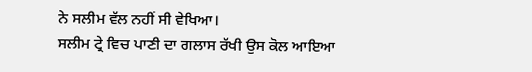ਨੇ ਸਲੀਮ ਵੱਲ ਨਹੀਂ ਸੀ ਵੇਖਿਆ।
ਸਲੀਮ ਟ੍ਰੇ ਵਿਚ ਪਾਣੀ ਦਾ ਗਲਾਸ ਰੱਖੀ ਉਸ ਕੋਲ ਆਇਆ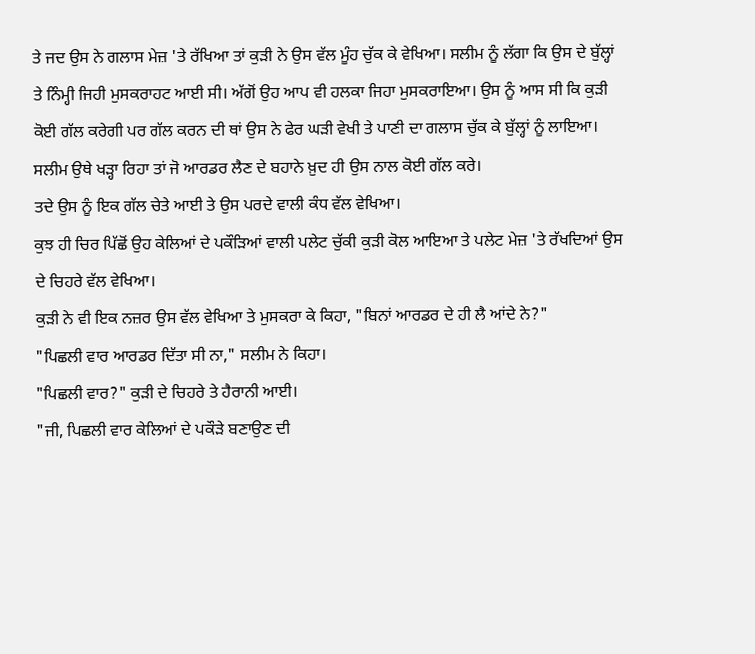ਤੇ ਜਦ ਉਸ ਨੇ ਗਲਾਸ ਮੇਜ਼ 'ਤੇ ਰੱਖਿਆ ਤਾਂ ਕੁੜੀ ਨੇ ਉਸ ਵੱਲ ਮੂੰਹ ਚੁੱਕ ਕੇ ਵੇਖਿਆ। ਸਲੀਮ ਨੂੰ ਲੱਗਾ ਕਿ ਉਸ ਦੇ ਬੁੱਲ੍ਹਾਂ ਤੇ ਨਿੰਮ੍ਹੀ ਜਿਹੀ ਮੁਸਕਰਾਹਟ ਆਈ ਸੀ। ਅੱਗੋਂ ਉਹ ਆਪ ਵੀ ਹਲਕਾ ਜਿਹਾ ਮੁਸਕਰਾਇਆ। ਉਸ ਨੂੰ ਆਸ ਸੀ ਕਿ ਕੁੜੀ ਕੋਈ ਗੱਲ ਕਰੇਗੀ ਪਰ ਗੱਲ ਕਰਨ ਦੀ ਥਾਂ ਉਸ ਨੇ ਫੇਰ ਘੜੀ ਵੇਖੀ ਤੇ ਪਾਣੀ ਦਾ ਗਲਾਸ ਚੁੱਕ ਕੇ ਬੁੱਲ੍ਹਾਂ ਨੂੰ ਲਾਇਆ। ਸਲੀਮ ਉਥੇ ਖੜ੍ਹਾ ਰਿਹਾ ਤਾਂ ਜੋ ਆਰਡਰ ਲੈਣ ਦੇ ਬਹਾਨੇ ਖ਼ੁਦ ਹੀ ਉਸ ਨਾਲ ਕੋਈ ਗੱਲ ਕਰੇ।
ਤਦੇ ਉਸ ਨੂੰ ਇਕ ਗੱਲ ਚੇਤੇ ਆਈ ਤੇ ਉਸ ਪਰਦੇ ਵਾਲੀ ਕੰਧ ਵੱਲ ਵੇਖਿਆ।
ਕੁਝ ਹੀ ਚਿਰ ਪਿੱਛੋਂ ਉਹ ਕੇਲਿਆਂ ਦੇ ਪਕੌੜਿਆਂ ਵਾਲੀ ਪਲੇਟ ਚੁੱਕੀ ਕੁੜੀ ਕੋਲ ਆਇਆ ਤੇ ਪਲੇਟ ਮੇਜ਼ 'ਤੇ ਰੱਖਦਿਆਂ ਉਸ ਦੇ ਚਿਹਰੇ ਵੱਲ ਵੇਖਿਆ।
ਕੁੜੀ ਨੇ ਵੀ ਇਕ ਨਜ਼ਰ ਉਸ ਵੱਲ ਵੇਖਿਆ ਤੇ ਮੁਸਕਰਾ ਕੇ ਕਿਹਾ, "ਬਿਨਾਂ ਆਰਡਰ ਦੇ ਹੀ ਲੈ ਆਂਦੇ ਨੇ?"
"ਪਿਛਲੀ ਵਾਰ ਆਰਡਰ ਦਿੱਤਾ ਸੀ ਨਾ," ਸਲੀਮ ਨੇ ਕਿਹਾ।
"ਪਿਛਲੀ ਵਾਰ?" ਕੁੜੀ ਦੇ ਚਿਹਰੇ ਤੇ ਹੈਰਾਨੀ ਆਈ।
"ਜੀ, ਪਿਛਲੀ ਵਾਰ ਕੇਲਿਆਂ ਦੇ ਪਕੌੜੇ ਬਣਾਉਣ ਦੀ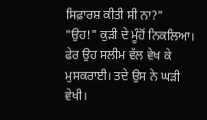ਸਿਫ਼ਾਰਸ਼ ਕੀਤੀ ਸੀ ਨਾ?"
"ਉਹ!" ਕੁੜੀ ਦੇ ਮੂੰਹੋਂ ਨਿਕਲਿਆ। ਫੇਰ ਉਹ ਸਲੀਮ ਵੱਲ ਵੇਖ ਕੇ ਮੁਸਕਰਾਈ। ਤਦੇ ਉਸ ਨੇ ਘੜੀ ਵੇਖੀ।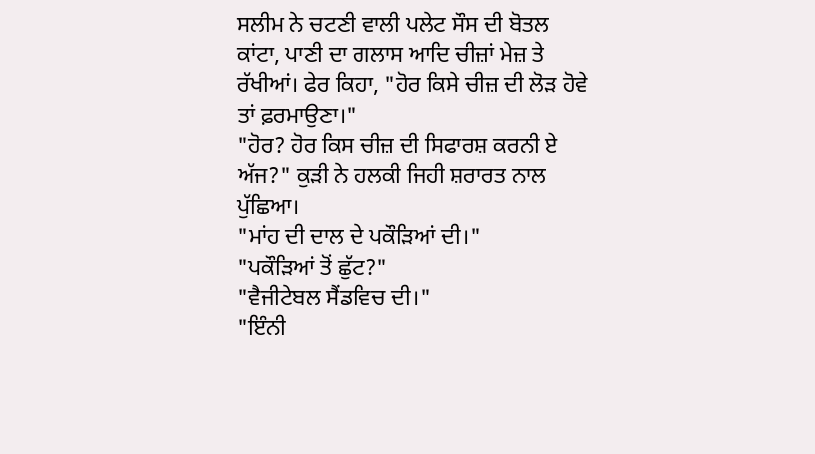ਸਲੀਮ ਨੇ ਚਟਣੀ ਵਾਲੀ ਪਲੇਟ ਸੌਸ ਦੀ ਬੋਤਲ ਕਾਂਟਾ, ਪਾਣੀ ਦਾ ਗਲਾਸ ਆਦਿ ਚੀਜ਼ਾਂ ਮੇਜ਼ ਤੇ ਰੱਖੀਆਂ। ਫੇਰ ਕਿਹਾ, "ਹੋਰ ਕਿਸੇ ਚੀਜ਼ ਦੀ ਲੋੜ ਹੋਵੇ ਤਾਂ ਫ਼ਰਮਾਉਣਾ।"
"ਹੋਰ? ਹੋਰ ਕਿਸ ਚੀਜ਼ ਦੀ ਸਿਫਾਰਸ਼ ਕਰਨੀ ਏ ਅੱਜ?" ਕੁੜੀ ਨੇ ਹਲਕੀ ਜਿਹੀ ਸ਼ਰਾਰਤ ਨਾਲ ਪੁੱਛਿਆ।
"ਮਾਂਹ ਦੀ ਦਾਲ ਦੇ ਪਕੌੜਿਆਂ ਦੀ।"
"ਪਕੌੜਿਆਂ ਤੋਂ ਛੁੱਟ?"
"ਵੈਜੀਟੇਬਲ ਸੈਂਡਵਿਚ ਦੀ।"
"ਇੰਨੀ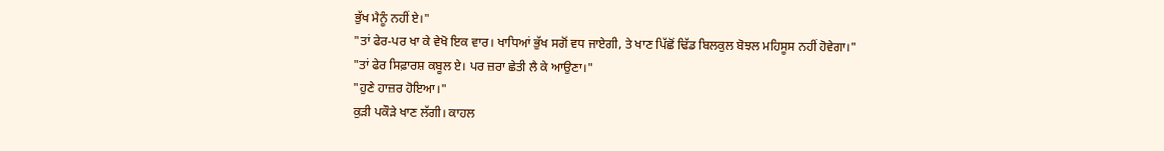ਭੁੱਖ ਮੈਨੂੰ ਨਹੀਂ ਏ।"
"ਤਾਂ ਫੇਰ-ਪਰ ਖਾ ਕੇ ਵੇਖੋ ਇਕ ਵਾਰ। ਖਾਧਿਆਂ ਭੁੱਖ ਸਗੋਂ ਵਧ ਜਾਏਗੀ, ਤੇ ਖਾਣ ਪਿੱਛੋਂ ਢਿੱਡ ਬਿਲਕੁਲ ਬੋਝਲ ਮਹਿਸੂਸ ਨਹੀਂ ਹੋਵੇਗਾ।"
"ਤਾਂ ਫੇਰ ਸਿਫ਼ਾਰਸ਼ ਕਬੂਲ ਏ। ਪਰ ਜ਼ਰਾ ਛੇਤੀ ਲੈ ਕੇ ਆਉਣਾ।"
"ਹੁਣੇ ਹਾਜ਼ਰ ਹੋਇਆ।"
ਕੁੜੀ ਪਕੌੜੇ ਖਾਣ ਲੱਗੀ। ਕਾਹਲ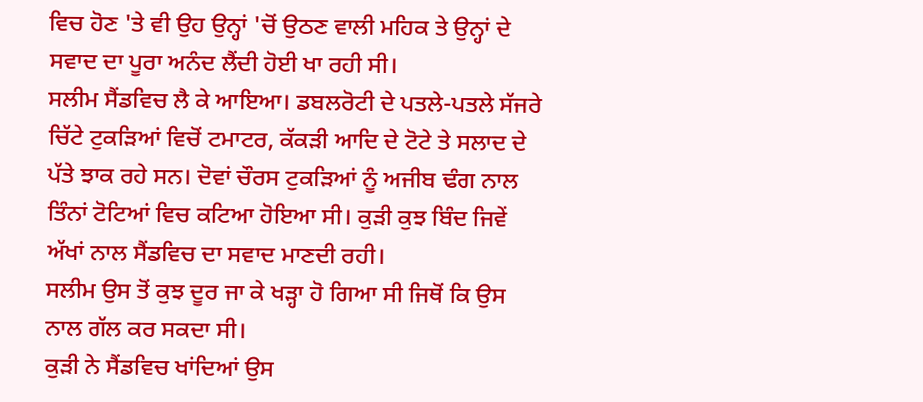ਵਿਚ ਹੋਣ 'ਤੇ ਵੀ ਉਹ ਉਨ੍ਹਾਂ 'ਚੋਂ ਉਠਣ ਵਾਲੀ ਮਹਿਕ ਤੇ ਉਨ੍ਹਾਂ ਦੇ ਸਵਾਦ ਦਾ ਪੂਰਾ ਅਨੰਦ ਲੈਂਦੀ ਹੋਈ ਖਾ ਰਹੀ ਸੀ।
ਸਲੀਮ ਸੈਂਡਵਿਚ ਲੈ ਕੇ ਆਇਆ। ਡਬਲਰੋਟੀ ਦੇ ਪਤਲੇ-ਪਤਲੇ ਸੱਜਰੇ ਚਿੱਟੇ ਟੁਕੜਿਆਂ ਵਿਚੋਂ ਟਮਾਟਰ, ਕੱਕੜੀ ਆਦਿ ਦੇ ਟੋਟੇ ਤੇ ਸਲਾਦ ਦੇ ਪੱਤੇ ਝਾਕ ਰਹੇ ਸਨ। ਦੋਵਾਂ ਚੌਰਸ ਟੁਕੜਿਆਂ ਨੂੰ ਅਜੀਬ ਢੰਗ ਨਾਲ ਤਿੰਨਾਂ ਟੋਟਿਆਂ ਵਿਚ ਕਟਿਆ ਹੋਇਆ ਸੀ। ਕੁੜੀ ਕੁਝ ਬਿੰਦ ਜਿਵੇਂ ਅੱਖਾਂ ਨਾਲ ਸੈਂਡਵਿਚ ਦਾ ਸਵਾਦ ਮਾਣਦੀ ਰਹੀ।
ਸਲੀਮ ਉਸ ਤੋਂ ਕੁਝ ਦੂਰ ਜਾ ਕੇ ਖੜ੍ਹਾ ਹੋ ਗਿਆ ਸੀ ਜਿਥੋਂ ਕਿ ਉਸ ਨਾਲ ਗੱਲ ਕਰ ਸਕਦਾ ਸੀ।
ਕੁੜੀ ਨੇ ਸੈਂਡਵਿਚ ਖਾਂਦਿਆਂ ਉਸ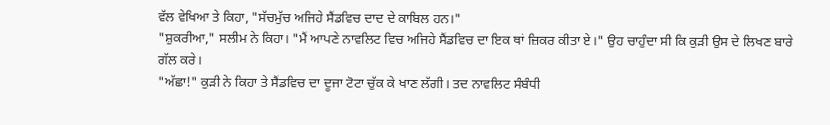ਵੱਲ ਵੇਖਿਆ ਤੇ ਕਿਹਾ, "ਸੱਚਮੁੱਚ ਅਜਿਹੇ ਸੈਂਡਵਿਚ ਦਾਦ ਦੇ ਕਾਬਿਲ ਹਨ।"
"ਸ਼ੁਕਰੀਆ," ਸਲੀਮ ਨੇ ਕਿਹਾ। "ਮੈਂ ਆਪਣੇ ਨਾਵਲਿਟ ਵਿਚ ਅਜਿਹੇ ਸੈਂਡਵਿਚ ਦਾ ਇਕ ਥਾਂ ਜ਼ਿਕਰ ਕੀਤਾ ਏ।" ਉਹ ਚਾਹੁੰਦਾ ਸੀ ਕਿ ਕੁੜੀ ਉਸ ਦੇ ਲਿਖਣ ਬਾਰੇ ਗੱਲ ਕਰੇ।
"ਅੱਛਾ!" ਕੁੜੀ ਨੇ ਕਿਹਾ ਤੇ ਸੈਂਡਵਿਚ ਦਾ ਦੂਜਾ ਟੋਟਾ ਚੁੱਕ ਕੇ ਖਾਣ ਲੱਗੀ। ਤਦ ਨਾਵਲਿਟ ਸੰਬੰਧੀ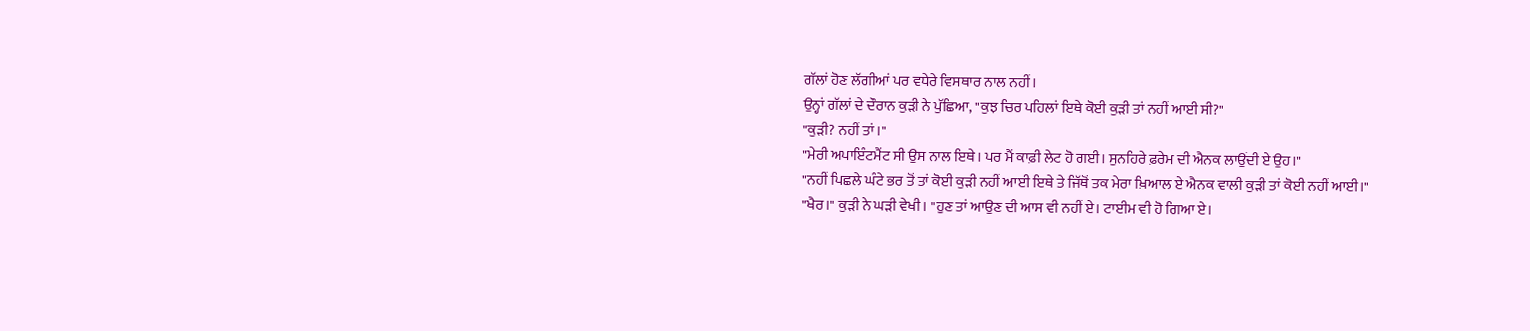ਗੱਲਾਂ ਹੋਣ ਲੱਗੀਆਂ ਪਰ ਵਧੇਰੇ ਵਿਸਥਾਰ ਨਾਲ ਨਹੀਂ।
ਉਨ੍ਹਾਂ ਗੱਲਾਂ ਦੇ ਦੌਰਾਨ ਕੁੜੀ ਨੇ ਪੁੱਛਿਆ, "ਕੁਝ ਚਿਰ ਪਹਿਲਾਂ ਇਥੇ ਕੋਈ ਕੁੜੀ ਤਾਂ ਨਹੀਂ ਆਈ ਸੀ?"
"ਕੁੜੀ? ਨਹੀਂ ਤਾਂ।"
"ਮੇਰੀ ਅਪਾਇੰਟਮੈਂਟ ਸੀ ਉਸ ਨਾਲ ਇਥੇ। ਪਰ ਮੈਂ ਕਾਫ਼ੀ ਲੇਟ ਹੋ ਗਈ। ਸੁਨਹਿਰੇ ਫ਼ਰੇਮ ਦੀ ਐਨਕ ਲਾਉਂਦੀ ਏ ਉਹ।"
"ਨਹੀਂ ਪਿਛਲੇ ਘੰਟੇ ਭਰ ਤੋਂ ਤਾਂ ਕੋਈ ਕੁੜੀ ਨਹੀਂ ਆਈ ਇਥੇ ਤੇ ਜਿੱਥੋਂ ਤਕ ਮੇਰਾ ਖ਼ਿਆਲ ਏ ਐਨਕ ਵਾਲੀ ਕੁੜੀ ਤਾਂ ਕੋਈ ਨਹੀਂ ਆਈ।"
"ਖੈਰ।" ਕੁੜੀ ਨੇ ਘੜੀ ਵੇਖੀ। "ਹੁਣ ਤਾਂ ਆਉਣ ਦੀ ਆਸ ਵੀ ਨਹੀਂ ਏ। ਟਾਈਮ ਵੀ ਹੋ ਗਿਆ ਏ।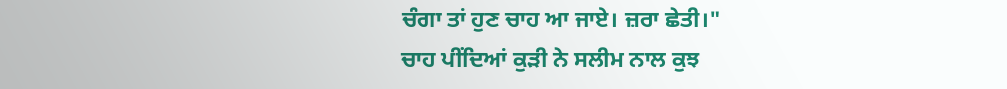ਚੰਗਾ ਤਾਂ ਹੁਣ ਚਾਹ ਆ ਜਾਏ। ਜ਼ਰਾ ਛੇਤੀ।"
ਚਾਹ ਪੀਂਦਿਆਂ ਕੁੜੀ ਨੇ ਸਲੀਮ ਨਾਲ ਕੁਝ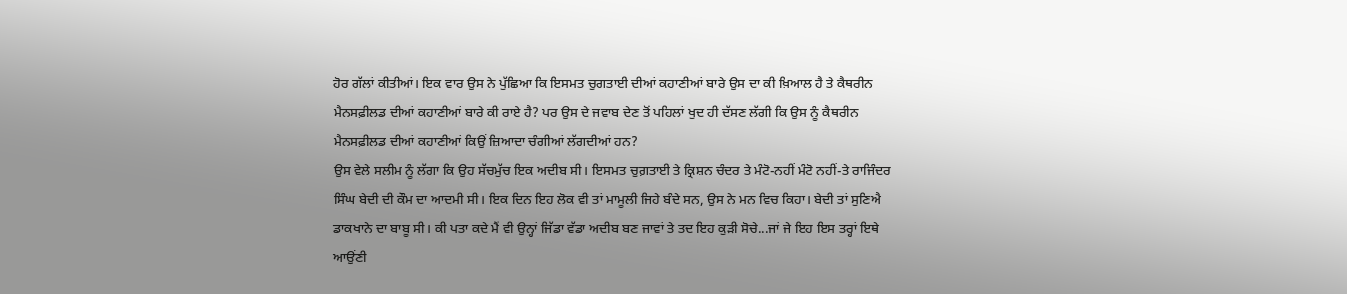ਹੋਰ ਗੱਲਾਂ ਕੀਤੀਆਂ। ਇਕ ਵਾਰ ਉਸ ਨੇ ਪੁੱਛਿਆ ਕਿ ਇਸਮਤ ਚੁਗਤਾਈ ਦੀਆਂ ਕਹਾਣੀਆਂ ਬਾਰੇ ਉਸ ਦਾ ਕੀ ਖ਼ਿਆਲ ਹੈ ਤੇ ਕੈਥਰੀਨ ਮੈਨਸਫ਼ੀਲਡ ਦੀਆਂ ਕਹਾਣੀਆਂ ਬਾਰੇ ਕੀ ਰਾਏ ਹੈ? ਪਰ ਉਸ ਦੇ ਜਵਾਬ ਦੇਣ ਤੋਂ ਪਹਿਲਾਂ ਖੁਦ ਹੀ ਦੱਸਣ ਲੱਗੀ ਕਿ ਉਸ ਨੂੰ ਕੈਥਰੀਨ ਮੈਨਸਫ਼ੀਲਡ ਦੀਆਂ ਕਹਾਣੀਆਂ ਕਿਉਂ ਜ਼ਿਆਦਾ ਚੰਗੀਆਂ ਲੱਗਦੀਆਂ ਹਨ?
ਉਸ ਵੇਲੇ ਸਲੀਮ ਨੂੰ ਲੱਗਾ ਕਿ ਉਹ ਸੱਚਮੁੱਚ ਇਕ ਅਦੀਬ ਸੀ। ਇਸਮਤ ਚੁਗ਼ਤਾਈ ਤੇ ਕ੍ਰਿਸ਼ਨ ਚੰਦਰ ਤੇ ਮੰਟੋ-ਨਹੀਂ ਮੰਟੋ ਨਹੀਂ-ਤੇ ਰਾਜਿੰਦਰ ਸਿੰਘ ਬੇਦੀ ਦੀ ਕੌਮ ਦਾ ਆਦਮੀ ਸੀ। ਇਕ ਦਿਨ ਇਹ ਲੋਕ ਵੀ ਤਾਂ ਮਾਮੂਲੀ ਜਿਹੇ ਬੰਦੇ ਸਨ, ਉਸ ਨੇ ਮਨ ਵਿਚ ਕਿਹਾ। ਬੇਦੀ ਤਾਂ ਸੁਣਿਐ ਡਾਕਖਾਨੇ ਦਾ ਬਾਬੂ ਸੀ। ਕੀ ਪਤਾ ਕਦੇ ਮੈਂ ਵੀ ਉਨ੍ਹਾਂ ਜਿੱਡਾ ਵੱਡਾ ਅਦੀਬ ਬਣ ਜਾਵਾਂ ਤੇ ਤਦ ਇਹ ਕੁੜੀ ਸੋਚੇ...ਜਾਂ ਜੇ ਇਹ ਇਸ ਤਰ੍ਹਾਂ ਇਥੇ ਆਉਂਣੀ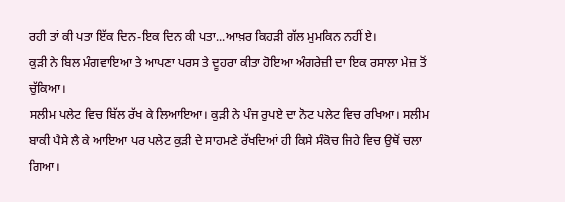ਰਹੀ ਤਾਂ ਕੀ ਪਤਾ ਇੱਕ ਦਿਨ-ਇਕ ਦਿਨ ਕੀ ਪਤਾ...ਆਖ਼ਰ ਕਿਹੜੀ ਗੱਲ ਮੁਮਕਿਨ ਨਹੀਂ ਏ।
ਕੁੜੀ ਨੇ ਬਿਲ ਮੰਗਵਾਇਆ ਤੇ ਆਪਣਾ ਪਰਸ ਤੇ ਦੂਹਰਾ ਕੀਤਾ ਹੋਇਆ ਅੰਗਰੇਜ਼ੀ ਦਾ ਇਕ ਰਸਾਲਾ ਮੇਜ਼ ਤੋਂ ਚੁੱਕਿਆ।
ਸਲੀਮ ਪਲੇਟ ਵਿਚ ਬਿੱਲ ਰੱਖ ਕੇ ਲਿਆਇਆ। ਕੁੜੀ ਨੇ ਪੰਜ ਰੁਪਏ ਦਾ ਨੋਟ ਪਲੇਟ ਵਿਚ ਰਖਿਆ। ਸਲੀਮ ਬਾਕੀ ਪੈਸੇ ਲੈ ਕੇ ਆਇਆ ਪਰ ਪਲੇਟ ਕੁੜੀ ਦੇ ਸਾਹਮਣੇ ਰੱਖਦਿਆਂ ਹੀ ਕਿਸੇ ਸੰਕੋਚ ਜਿਹੇ ਵਿਚ ਉਥੋਂ ਚਲਾ ਗਿਆ।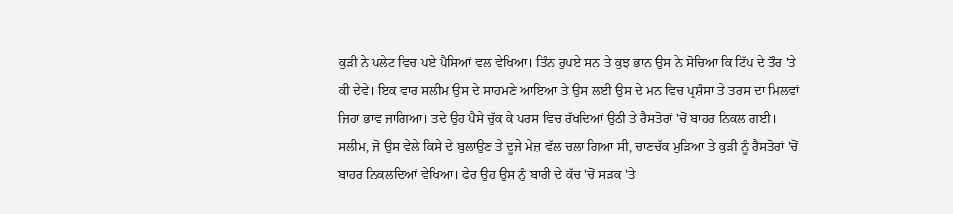ਕੁੜੀ ਨੇ ਪਲੇਟ ਵਿਚ ਪਏ ਪੈਸਿਆਂ ਵਲ ਵੇਖਿਆ। ਤਿੰਨ ਰੁਪਏ ਸਨ ਤੇ ਕੁਝ ਭਾਨ ਉਸ ਨੇ ਸੋਚਿਆ ਕਿ ਟਿੱਪ ਦੇ ਤੌਰ 'ਤੇ ਕੀ ਦੇਵੇ। ਇਕ ਵਾਰ ਸਲੀਮ ਉਸ ਦੇ ਸਾਹਮਣੇ ਆਇਆ ਤੇ ਉਸ ਲਈ ਉਸ ਦੇ ਮਨ ਵਿਚ ਪ੍ਰਸ਼ੰਸਾ ਤੇ ਤਰਸ ਦਾ ਮਿਲਵਾਂ ਜਿਹਾ ਭਾਵ ਜਾਗਿਆ। ਤਦੇ ਉਹ ਪੈਸੇ ਚੁੱਕ ਕੇ ਪਰਸ ਵਿਚ ਰੱਖਦਿਆਂ ਉਠੀ ਤੇ ਰੈਸਤੋਰਾਂ 'ਚੋਂ ਬਾਹਰ ਨਿਕਲ ਗਈ।
ਸਲੀਮ, ਜੋ ਉਸ ਵੇਲੇ ਕਿਸੇ ਦੇ ਬੁਲਾਉਣ ਤੇ ਦੂਜੇ ਮੇਜ਼ ਵੱਲ ਚਲਾ ਗਿਆ ਸੀ, ਚਾਣਚੱਕ ਮੁੜਿਆ ਤੇ ਕੁੜੀ ਨੂੰ ਰੈਸਤੋਰਾਂ 'ਚੋਂ ਬਾਹਰ ਨਿਕਲਦਿਆਂ ਵੇਖਿਆ। ਫੇਰ ਉਹ ਉਸ ਨੁੰ ਬਾਰੀ ਦੇ ਕੱਚ 'ਚੋਂ ਸੜਕ 'ਤੇ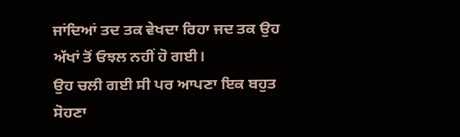ਜਾਂਦਿਆਂ ਤਦ ਤਕ ਵੇਖਦਾ ਰਿਹਾ ਜਦ ਤਕ ਉਹ ਅੱਖਾਂ ਤੋਂ ਓਝਲ ਨਹੀਂ ਹੋ ਗਈ।
ਉਹ ਚਲੀ ਗਈ ਸੀ ਪਰ ਆਪਣਾ ਇਕ ਬਹੁਤ ਸੋਹਣਾ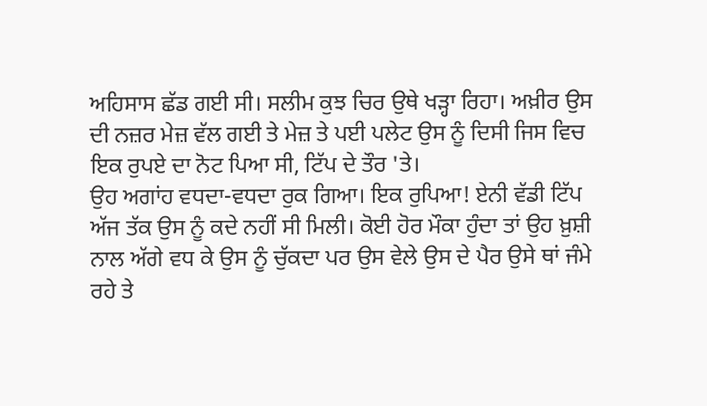ਅਹਿਸਾਸ ਛੱਡ ਗਈ ਸੀ। ਸਲੀਮ ਕੁਝ ਚਿਰ ਉਥੇ ਖੜ੍ਹਾ ਰਿਹਾ। ਅਖ਼ੀਰ ਉਸ ਦੀ ਨਜ਼ਰ ਮੇਜ਼ ਵੱਲ ਗਈ ਤੇ ਮੇਜ਼ ਤੇ ਪਈ ਪਲੇਟ ਉਸ ਨੂੰ ਦਿਸੀ ਜਿਸ ਵਿਚ ਇਕ ਰੁਪਏ ਦਾ ਨੋਟ ਪਿਆ ਸੀ, ਟਿੱਪ ਦੇ ਤੌਰ 'ਤੇ।
ਉਹ ਅਗਾਂਹ ਵਧਦਾ-ਵਧਦਾ ਰੁਕ ਗਿਆ। ਇਕ ਰੁਪਿਆ! ਏਨੀ ਵੱਡੀ ਟਿੱਪ ਅੱਜ ਤੱਕ ਉਸ ਨੂੰ ਕਦੇ ਨਹੀਂ ਸੀ ਮਿਲੀ। ਕੋਈ ਹੋਰ ਮੌਕਾ ਹੁੰਦਾ ਤਾਂ ਉਹ ਖ਼ੁਸ਼ੀ ਨਾਲ ਅੱਗੇ ਵਧ ਕੇ ਉਸ ਨੂੰ ਚੁੱਕਦਾ ਪਰ ਉਸ ਵੇਲੇ ਉਸ ਦੇ ਪੈਰ ਉਸੇ ਥਾਂ ਜੰਮੇ ਰਹੇ ਤੇ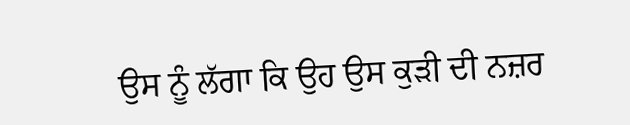ਉਸ ਨੂੰ ਲੱਗਾ ਕਿ ਉਹ ਉਸ ਕੁੜੀ ਦੀ ਨਜ਼ਰ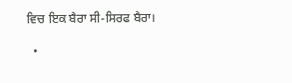ਵਿਚ ਇਕ ਬੈਰਾ ਸੀ-ਸਿਰਫ ਬੈਰਾ।

  •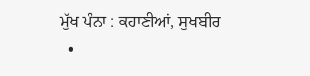ਮੁੱਖ ਪੰਨਾ : ਕਹਾਣੀਆਂ, ਸੁਖਬੀਰ
  •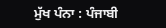ਮੁੱਖ ਪੰਨਾ : ਪੰਜਾਬੀ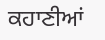ਕਹਾਣੀਆਂ